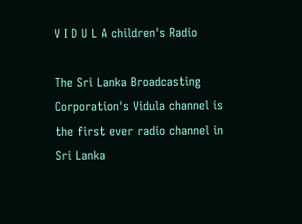V I D U L A children's Radio

The Sri Lanka Broadcasting Corporation's Vidula channel is the first ever radio channel in Sri Lanka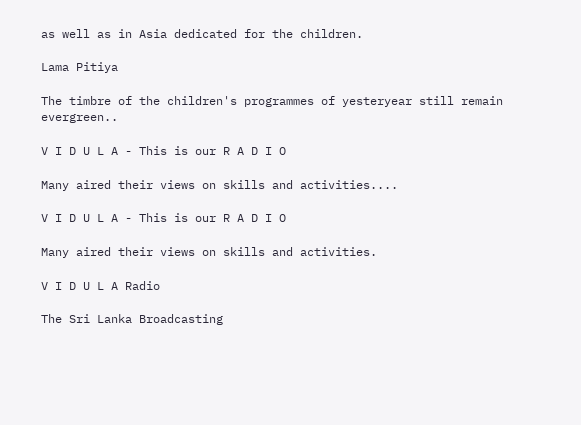as well as in Asia dedicated for the children.

Lama Pitiya

The timbre of the children's programmes of yesteryear still remain evergreen..

V I D U L A - This is our R A D I O

Many aired their views on skills and activities....

V I D U L A - This is our R A D I O

Many aired their views on skills and activities.

V I D U L A Radio

The Sri Lanka Broadcasting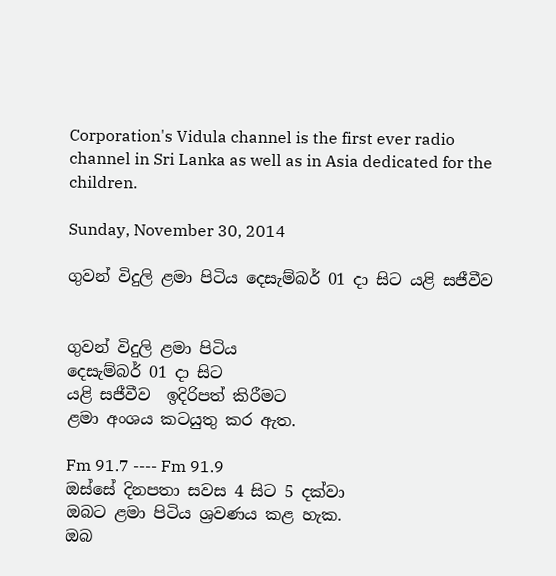Corporation's Vidula channel is the first ever radio channel in Sri Lanka as well as in Asia dedicated for the children.

Sunday, November 30, 2014

ගුවන් විදුලි ළමා පිටිය දෙසැම්බර් 01 දා සිට යළි සජීවීව


ගුවන් විදුලි ළමා පිටිය
දෙසැම්බර් 01 දා සිට
යළි සජීවීව  ඉදිරිපත් කිරීමට
ළමා අංශය කටයුතු කර ඇත.

Fm 91.7 ---- Fm 91.9
ඔස්සේ දිනපතා සවස 4 සිට 5 දක්වා
ඔබට ළමා පිටිය ශ්‍රවණය කළ හැක.
ඔබ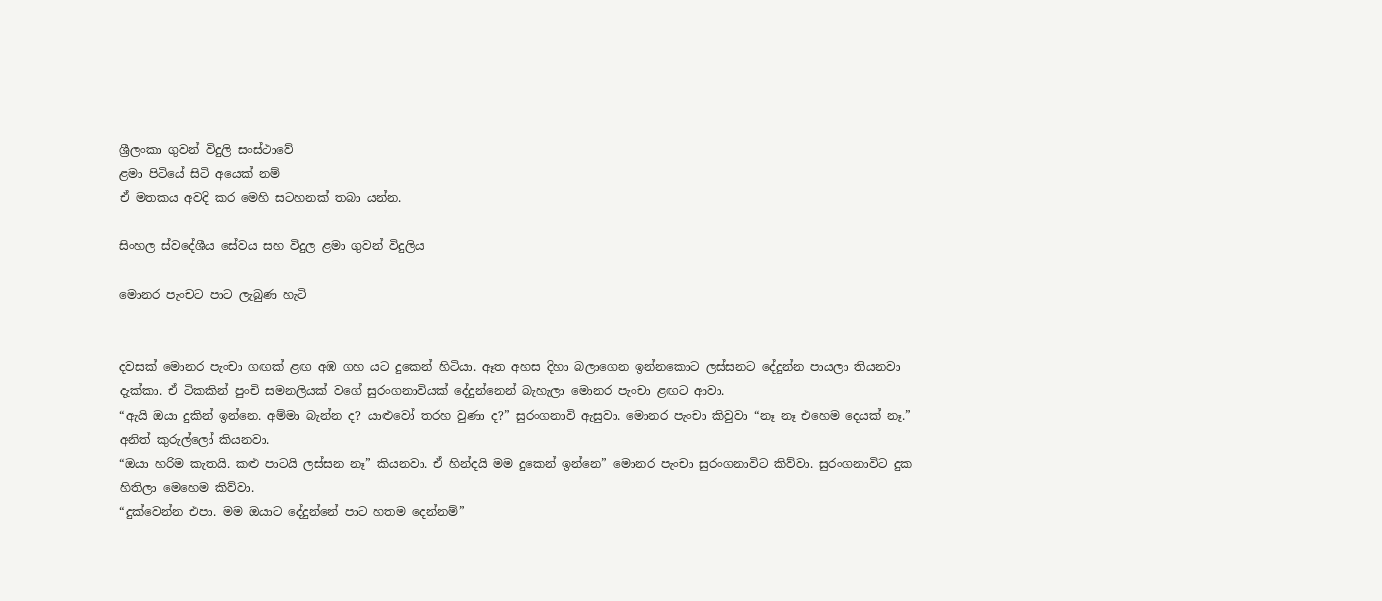ශ්‍රීලංකා ගුවන් විදුලි සංස්ථාවේ
ළමා පිටියේ සිටි අයෙක් නම්
ඒ මතකය අවදි කර මෙහි සටහනක් තබා යන්න.

සිංහල ස්වදේශීය සේවය සහ විදුල ළමා ගුවන් විදුලිය

මොනර පැංචට පාට ලැබුණ හැටි


දවසක් මොනර පැංචා ගඟක් ළඟ අඹ ගහ යට දුකෙන් හිටියා. ඈත අහස දිහා බලාගෙන ඉන්නකොට ලස්සනට දේදුන්න පායලා තියනවා දැක්කා. ඒ ටිකකින් පුංචි සමනලියක් වගේ සුරංගනාවියක් දේදුන්නෙන් බැහැලා මොනර පැංචා ළඟට ආවා.
“ඇයි ඔයා දුකින් ඉන්නෙ. අම්මා බැන්න ද? යාළුවෝ තරහ වුණා ද?” සුරංගනාවි ඇසුවා. මොනර පැංචා කිවුවා “නෑ නෑ එහෙම දෙයක් නෑ.” අනිත් කුරුල්ලෝ කියනවා.
“ඔයා හරිම කැතයි. කළු පාටයි ලස්සන නෑ” කියනවා. ඒ හින්දයි මම දුකෙන් ඉන්නෙ” මොනර පැංචා සුරංගනාවිට කිව්වා. සුරංගනාවිට දුක හිතිලා මෙහෙම කිව්වා.
“දුක්වෙන්න එපා. මම ඔයාට දේදුන්නේ පාට හතම දෙන්නම්”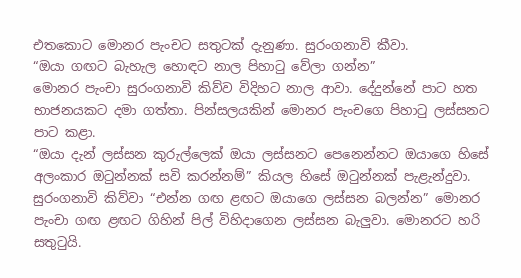එතකොට මොනර පැංචට සතුටක් දැනුණා. සුරංගනාවි කීවා.
“ඔයා ගඟට බැහැල හොඳට නාල පිහාටු වේලා ගන්න”
මොනර පැංචා සුරංගනාවි කිව්ව විදිහට නාල ආවා. දේදුන්නේ පාට හත භාජනයකට දමා ගත්තා. පින්සලයකින් මොනර පැංචගෙ පිහාටු ලස්සනට පාට කළා.
“ඔයා දැන් ලස්සන කුරුල්ලෙක් ඔයා ලස්සනට පෙනෙන්නට ඔයාගෙ හිසේ අලංකාර ඔටුන්නක් සවි කරන්නම්” කියල හිසේ ඔටුන්නක් පැළැන්දුවා.
සුරංගනාවි කිව්වා “එන්න ගඟ ළඟට ඔයාගෙ ලස්සන බලන්න” මොනර පැංචා ගඟ ළඟට ගිහින් පිල් විහිදාගෙන ලස්සන බැලුවා. මොනරට හරි සතුටුයි.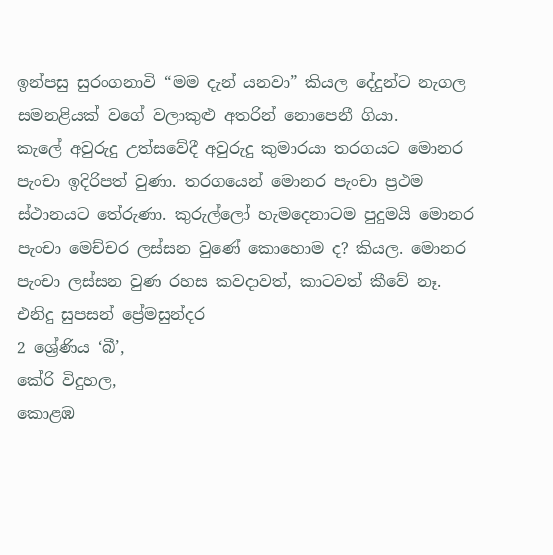ඉන්පසු සුරංගනාවි “මම දැන් යනවා” කියල දේදුන්ට නැගල සමනළියක් වගේ වලාකුළු අතරින් නොපෙනී ගියා.
කැලේ අවුරුදු උත්සවේදී අවුරුදු කුමාරයා තරගයට මොනර පැංචා ඉදිරිපත් වුණා. තරගයෙන් මොනර පැංචා ප්‍රථම ස්ථානයට තේරුණා. කුරුල්ලෝ හැමදෙනාටම පුදුමයි මොනර පැංචා මෙච්චර ලස්සන වුණේ කොහොම ද? කියල. මොනර පැංචා ලස්සන වුණ රහස කවදාවත්, කාටවත් කීවේ නෑ.
එනිදු සුපසන් ප්‍රේමසුන්දර
2 ශ්‍රේණිය ‘බී’,
කේරි විදුහල,
කොළඹ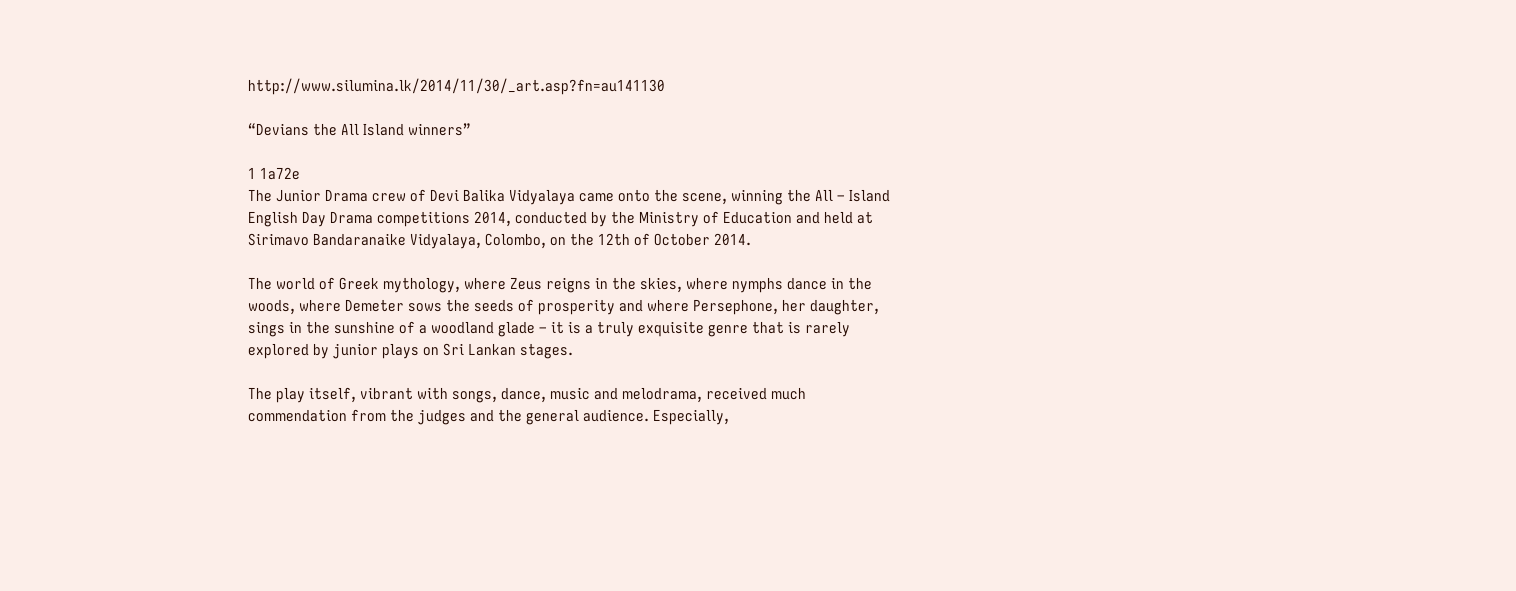http://www.silumina.lk/2014/11/30/_art.asp?fn=au141130

“Devians the All Island winners”

1 1a72e
The Junior Drama crew of Devi Balika Vidyalaya came onto the scene, winning the All – Island English Day Drama competitions 2014, conducted by the Ministry of Education and held at Sirimavo Bandaranaike Vidyalaya, Colombo, on the 12th of October 2014.

The world of Greek mythology, where Zeus reigns in the skies, where nymphs dance in the woods, where Demeter sows the seeds of prosperity and where Persephone, her daughter, sings in the sunshine of a woodland glade – it is a truly exquisite genre that is rarely explored by junior plays on Sri Lankan stages.

The play itself, vibrant with songs, dance, music and melodrama, received much commendation from the judges and the general audience. Especially,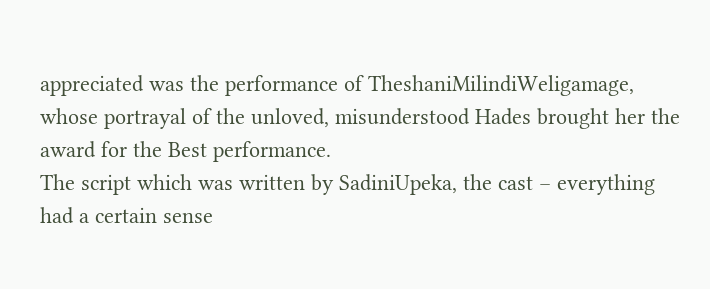appreciated was the performance of TheshaniMilindiWeligamage, whose portrayal of the unloved, misunderstood Hades brought her the award for the Best performance.
The script which was written by SadiniUpeka, the cast – everything had a certain sense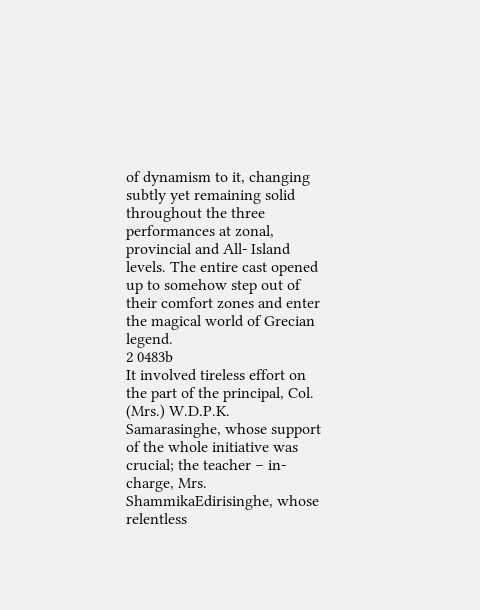of dynamism to it, changing subtly yet remaining solid throughout the three performances at zonal, provincial and All- Island levels. The entire cast opened up to somehow step out of their comfort zones and enter the magical world of Grecian legend.
2 0483b
It involved tireless effort on the part of the principal, Col. (Mrs.) W.D.P.K. Samarasinghe, whose support of the whole initiative was crucial; the teacher – in-charge, Mrs. ShammikaEdirisinghe, whose relentless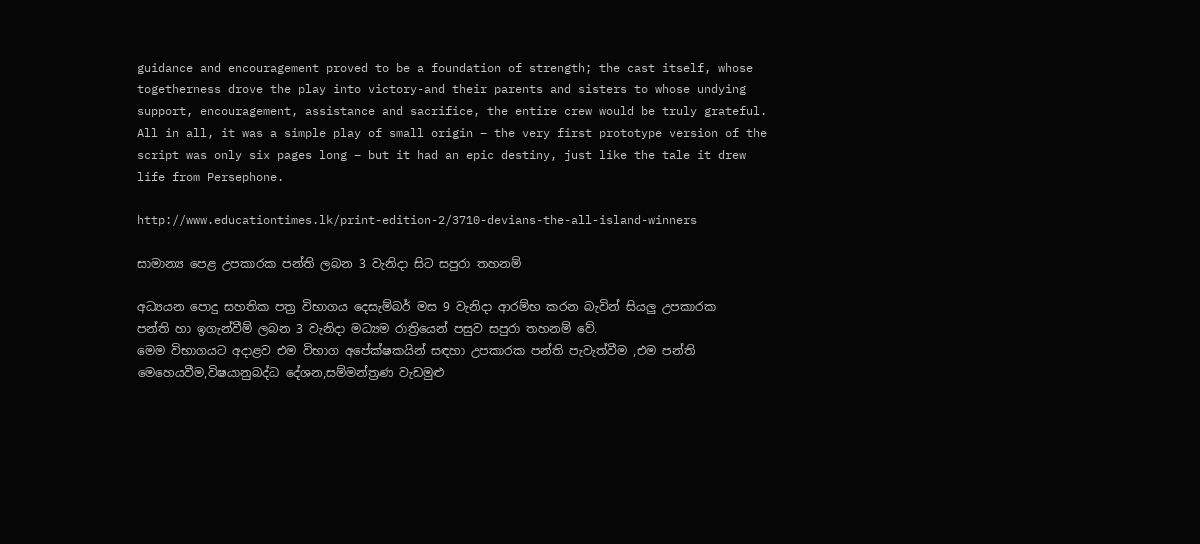guidance and encouragement proved to be a foundation of strength; the cast itself, whose togetherness drove the play into victory-and their parents and sisters to whose undying support, encouragement, assistance and sacrifice, the entire crew would be truly grateful.
All in all, it was a simple play of small origin – the very first prototype version of the script was only six pages long – but it had an epic destiny, just like the tale it drew life from Persephone.

http://www.educationtimes.lk/print-edition-2/3710-devians-the-all-island-winners

සාමාන්‍ය පෙළ උපකාරක පන්ති ලබන 3 වැනිදා සිට සපුරා තහනම්

අධ්‍යයන පොදු සහතික පත්‍ර විභාගය දෙසැම්බර් මස 9 වැනිදා ආරම්භ කරන බැවින් සියලු උපකාරක පන්ති හා ඉගැන්වීම් ලබන 3 වැනිදා මධ්‍යම රාත්‍රියෙන් පසුව සපුරා තහනම් වේ.
මෙම විභාගයට අදාළව එම විභාග අපේක්ෂකයින් සඳහා උපකාරක පන්ති පැවැත්වීම ,එම පන්ති මෙහෙයවීම,විෂයානුබද්ධ දේශන,සම්මන්ත්‍රණ වැඩමුළු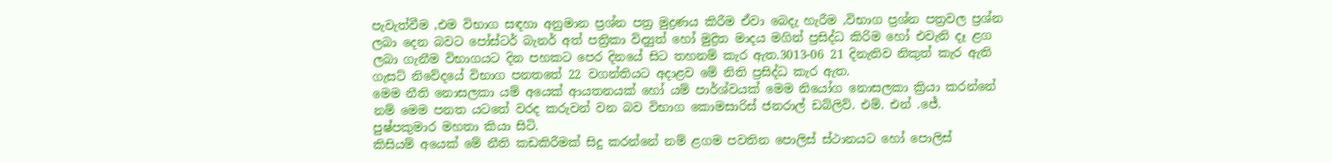පැවැත්වීම ,එම විභාග සඳහා අනුමාන ප්‍රශ්න පත්‍ර මුද්‍රණය කිරීම ඒවා බෙදැ හැරීම ,විභාග ප්‍රශ්න පත්‍රවල ප්‍රශ්න ලබා දෙන බවට පෝස්ටර් බැනර් අත් පත්‍රිකා විද්‍යුත් හෝ මුද්‍රිත මාදය මගින් ප්‍රසිද්ධ කිරිම හෝ එවැනි දෑ ළග ලබා ගැනීම විභාගයට දින පහකට පෙර දිනයේ සිට තහනම් කැර ඇත.3013-06 21 දිනැතිව නිකුත් කැර ඇති ගැසට් නිවේදයේ විභාග පනතතේ 22 වගන්තියට අදාළව මේ නිති ප්‍රසිද්ධ කැර ඇත.
මෙම නීති නොසලකා යම් අයෙක් ආයතනයක් හෝ යම් පාර්ශ්වයක් මෙම නියෝග නොසලකා ක්‍රියා කරන්නේ නම් මෙම පනත යටතේ වරද කරුවන් වන බව විභාග කොමසාරිස් ජනරාල් ඩබ්ලිව්. එම්. එන් .ජේ. පුෂ්පකුමාර මහතා කියා සිටි.
කිසියම් අයෙක් මේ නීති කඩකිරීමක් සිදු කරන්නේ නම් ළගම පවතින පොලිස් ස්ථානයට හෝ පොලිස්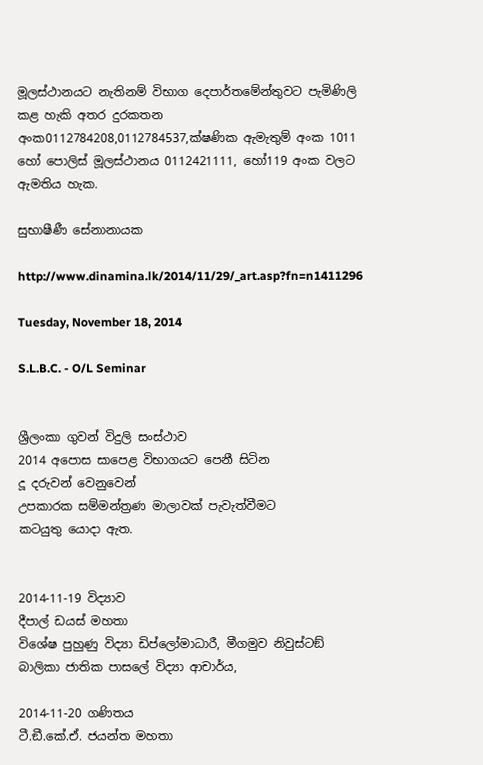මූලස්ථානයට නැතිනම් විභාග දෙපාර්තමේන්තුවට පැමිණිලි කළ හැකි අතර දුරකතන අංක0112784208,0112784537,ක්ෂණික ඇමැතුම් අංක 1011 හෝ පොලිස් මූලස්ථානය 0112421111, හෝ119 අංක වලට ඇමතිය හැක.

සුභාෂීණී සේනානායක

http://www.dinamina.lk/2014/11/29/_art.asp?fn=n1411296

Tuesday, November 18, 2014

S.L.B.C. - O/L Seminar


ශ්‍රීලංකා ගුවන් විදුලි සංස්ථාව
2014 අපොස සාපෙළ විභාගයට පෙනී සිටින
දූ දරුවන් වෙනුවෙන්
උපකාරක සම්මන්ත්‍රණ මාලාවක් පැවැත්වීමට
කටයුතු යොදා ඇත.


2014-11-19 විද්‍යාව
දීපාල් ඩයස් මහතා
විශේෂ පුහුණු විද්‍යා ඩිප්ලෝමාධාරී, මීගමුව නිවුස්ටඞ් බාලිකා ජාතික පාසලේ විද්‍යා ආචාර්ය,

2014-11-20 ගණිතය
ටී.ඞී.කේ.ඒ. ජයන්ත මහතා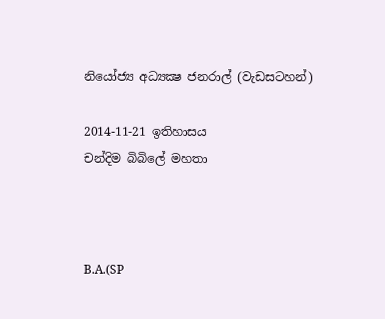නියෝජ්‍ය අධ්‍යක්‍ෂ ජනරාල් (වැඩසටහන්)

2014-11-21 ඉතිහාසය
චන්දිම බිබිලේ මහතා



B.A.(SP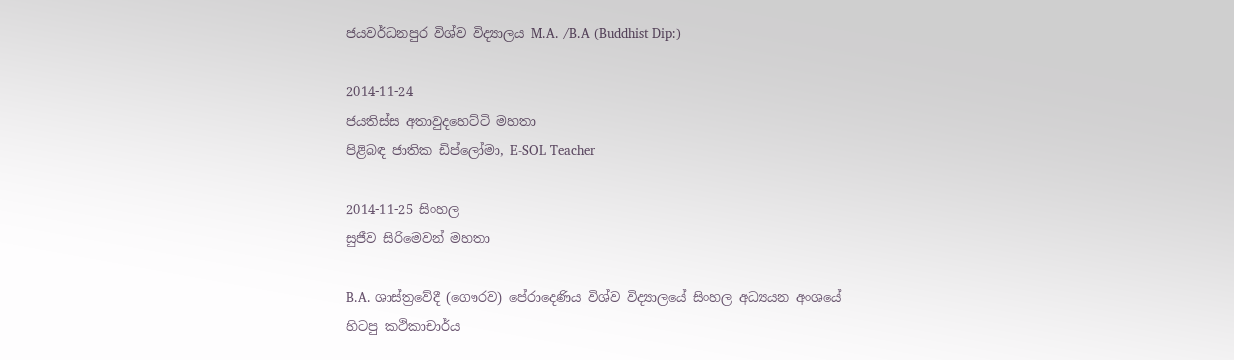ජයවර්ධනපුර විශ්ව විද්‍යාලය M.A. /B.A (Buddhist Dip:)

2014-11-24
ජයතිස්ස අතාවුදහෙට්ටි මහතා
පිළිබඳ ජාතික ඩිප්ලෝමා, E-SOL Teacher

2014-11-25 සිංහල
සුජීව සිරිමෙවන් මහතා

B.A. ශාස්ත්‍රවේදී (ගෞරව) පේරාදෙණිය විශ්ව විද්‍යාලයේ සිංහල අධ්‍යයන අංශයේ හිටපු කථිකාචාර්ය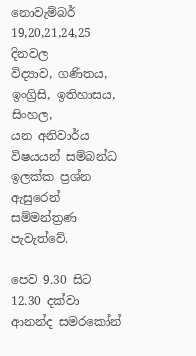නොවැම්බර් 19,20,21,24,25 දිනවල
විද්‍යාව, ගණිතය, ඉංග්‍රිසි, ඉතිහාසය, සිංහල,
යන අනිවාර්ය විෂයයන් සම්බන්ධ
ඉලක්ක ප්‍රශ්න ඇසුරෙන් සම්මන්ත්‍රණ පැවැත්වේ.

පෙව 9.30 සිට 12.30 දක්වා
ආනන්ද සමරකෝන්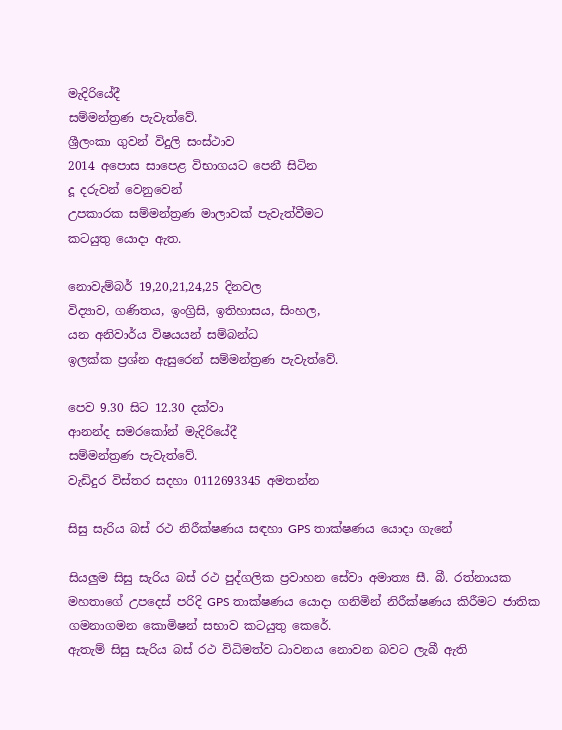මැදිරියේදී
සම්මන්ත්‍රණ පැවැත්වේ.
ශ්‍රීලංකා ගුවන් විදුලි සංස්ථාව
2014 අපොස සාපෙළ විභාගයට පෙනී සිටින
දූ දරුවන් වෙනුවෙන්
උපකාරක සම්මන්ත්‍රණ මාලාවක් පැවැත්වීමට
කටයුතු යොදා ඇත.

නොවැම්බර් 19,20,21,24,25 දිනවල
විද්‍යාව, ගණිතය, ඉංග්‍රිසි, ඉතිහාසය, සිංහල,
යන අනිවාර්ය විෂයයන් සම්බන්ධ
ඉලක්ක ප්‍රශ්න ඇසුරෙන් සම්මන්ත්‍රණ පැවැත්වේ.

පෙව 9.30 සිට 12.30 දක්වා
ආනන්ද සමරකෝන් මැදිරියේදී
සම්මන්ත්‍රණ පැවැත්වේ.
වැඩිදුර විස්තර සදහා 0112693345 අමතන්න

සිසු සැරිය බස් රථ නිරීක්ෂණය සඳහා GPS තාක්ෂණය යොදා ගැනේ

සියලුම සිසු සැරිය බස් රථ පුද්ගලික ප්‍රවාහන සේවා අමාත්‍ය සී. බී. රත්නායක මහතාගේ උපදෙස් පරිදි GPS තාක්ෂණය යොදා ගනිමින් නිරීක්ෂණය කිරීමට ජාතික ගමනාගමන කොමිෂන් සභාව කටයුතු කෙරේ.
ඇතැම් සිසු සැරිය බස් රථ විධිමත්ව ධාවනය නොවන බවට ලැබී ඇති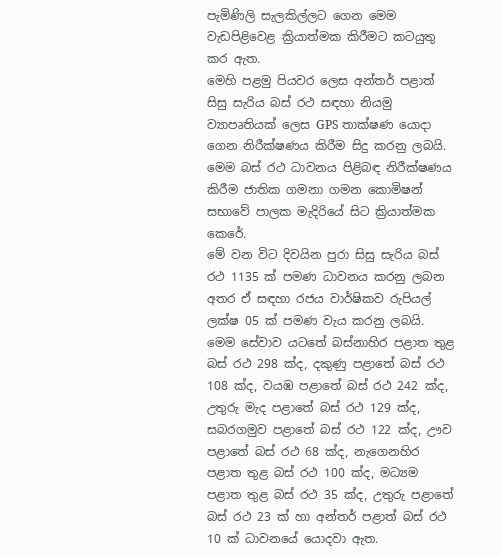පැමිණිලි සැලකිල්ලට ගෙන මෙම වැඩපිළිවෙළ ක්‍රියාත්මක කිරීමට කටයුතු කර ඇත.
මෙහි පළමු පියවර ලෙස අන්තර් පළාත් සිසු සැරිය බස් රථ සඳහා නියමු ව්‍යාපෘතියක් ලෙස GPS තාක්ෂණ යොදා ගෙන නිරීක්ෂණය කිරීම සිදු කරනු ලබයි. මෙම බස් රථ ධාවනය පිළිබඳ නිරීක්ෂණය කිරීම ජාතික ගමනා ගමන කොමිෂන් සභාවේ පාලක මැදිරියේ සිට ක්‍රියාත්මක කෙරේ.
මේ වන විට දිවයින පුරා සිසු සැරිය බස් රථ 1135 ක් පමණ ධාවනය කරනු ලබන අතර ඒ සඳහා රජය වාර්ෂිකව රුපියල් ලක්ෂ 05 ක් පමණ වැය කරනු ලබයි. මෙම සේවාව යටතේ බස්නාහිර පළාත තුළ බස් රථ 298 ක්ද, දකුණු පළාතේ බස් රථ 108 ක්ද, වයඹ පළාතේ බස් රථ 242 ක්ද, උතුරු මැද පළාතේ බස් රථ 129 ක්ද, සබරගමුව පළාතේ බස් රථ 122 ක්ද, ඌව පළාතේ බස් රථ 68 ක්ද, නැගෙනහිර පළාත තුළ බස් රථ 100 ක්ද, මධ්‍යම පළාත තුළ බස් රථ 35 ක්ද, උතුරු පළාතේ බස් රථ 23 ක් හා අන්තර් පළාත් බස් රථ 10 ක් ධාවනයේ යොදවා ඇත.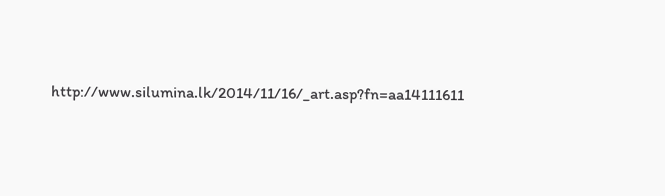http://www.silumina.lk/2014/11/16/_art.asp?fn=aa14111611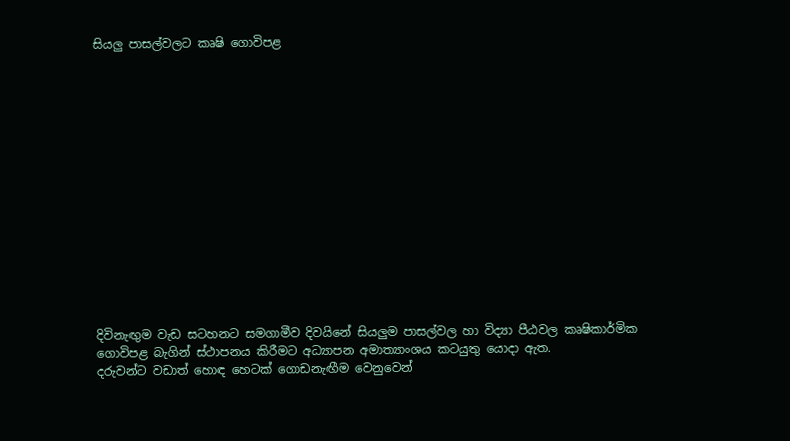සියලු පාසල්වලට කෘෂි ගොවිපළ















දිවිනැඟුම වැඩ සටහනට සමගාමීව දිවයිනේ සියලුම පාසල්වල හා විද්‍යා පීඨවල කෘෂිකාර්මික ගොවිපළ බැගින් ස්ථාපනය කිරීමට අධ්‍යාපන අමාත්‍යාංශය කටයුතු යොදා ඇත.
දරුවන්ට වඩාත් හොඳ හෙටක් ගොඩනැඟීම වෙනුවෙන්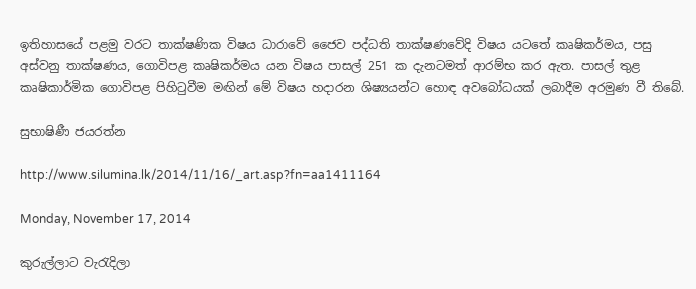ඉතිහාසයේ පළමු වරට තාක්ෂණික විෂය ධාරාවේ ජෛව පද්ධති තාක්ෂණවේදි විෂය යටතේ කෘෂිකර්මය, පසු අස්වනු තාක්ෂණය, ගොවිපළ කෘෂිකර්මය යන විෂය පාසල් 251 ක දැනටමත් ආරම්භ කර ඇත. පාසල් තුළ කෘෂිකාර්මික ගොවිපළ පිහිටුවීම මඟින් මේ විෂය හදාරන ශිෂ්‍යයන්ට හොඳ අවබෝධයක් ලබාදීම අරමුණ වී තිබේ.

සුභාෂිණී ජයරත්න

http://www.silumina.lk/2014/11/16/_art.asp?fn=aa1411164

Monday, November 17, 2014

කුරුල්ලාට වැරැදිලා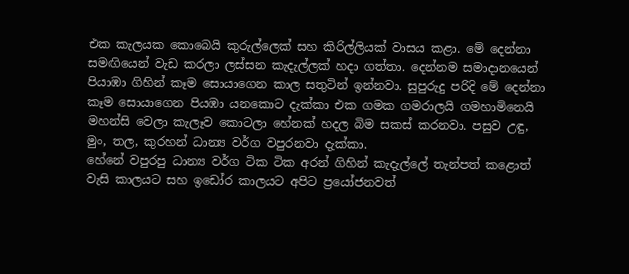එක කැලයක කොබෙයි කුරුල්ලෙක් සහ කිරිල්ලියක් වාසය කළා. මේ දෙන්නා සමඟියෙන් වැඩ කරලා ලස්සන කැදැල්ලක් හදා ගත්තා. දෙන්නම සමාදානයෙන් පියාඹා ගිහින් කෑම සොයාගෙන කාල සතුටින් ඉන්නවා. සුපුරුදු පරිදි මේ දෙන්නා කෑම ‍‍සොයාගෙන පියඹා යනකොට දැක්කා එක ගමක ගමරාලයි ගමහාමිනෙයි මහන්සි වෙලා කැලෑව කොටලා හේනක් හදල බිම සකස් කරනවා. පසුව උඳු, මුං, තල, කුරහන් ධාන්‍ය වර්ග වපුරනවා දැක්කා.
හේනේ වපුරපු ධාන්‍ය වර්ග ටික ටික අරන් ගිහින් කැදැල්ලේ තැන්පත් කළොත් වැසි කාලයට සහ ඉඩෝර කාලයට අපිට ප්‍රයෝජනවත්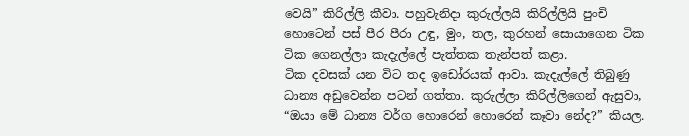වෙයි” කිරිල්ලි කීවා. පහුවැනිදා කුරුල්ලයි කිරිල්ලියි පුංචි හොටෙන් පස් පීර පීරා උඳු, මුං, තල, කුරහන් සොයාගෙන ටික ටික ගෙනල්ලා කැදැල්ලේ පැත්තක තැන්පත් කළා.
ටික දවසක් යන විට තද ඉඩෝරයක් ආවා. කැදැල්ලේ තිබුණු ධාන්‍ය අඩුවෙන්න පටන් ගත්තා. කුරුල්ලා කිරිල්ලිගෙන් ඇසුවා,
“ඔයා මේ ධාන්‍ය වර්ග හොරෙන් හොරෙන් කෑවා නේද?” කියල.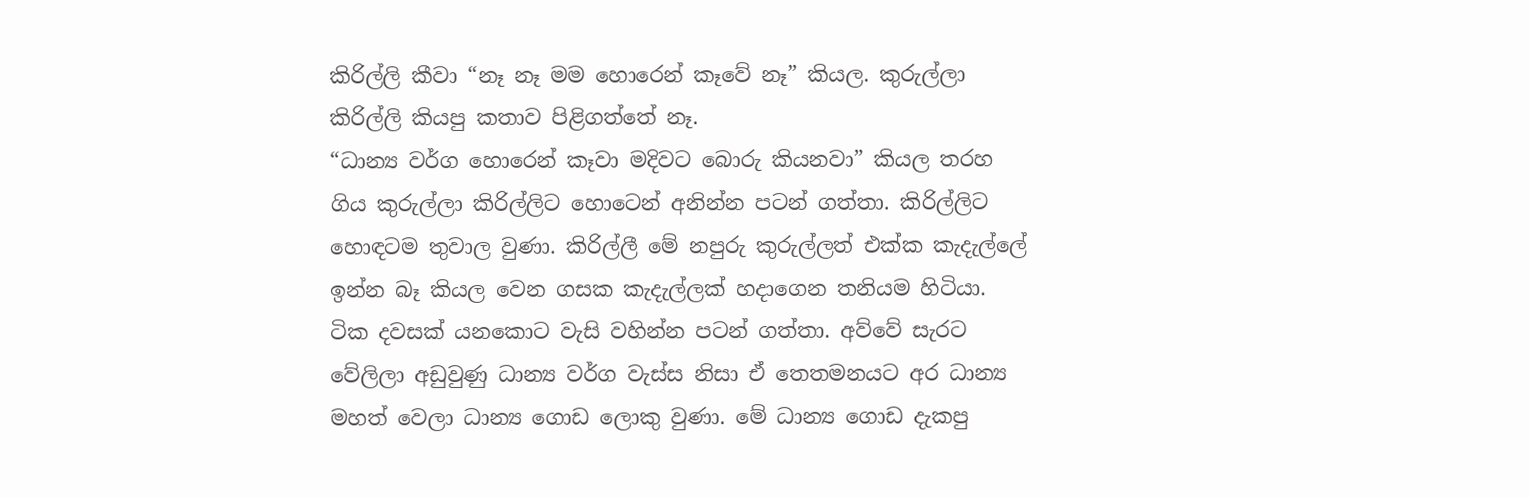කිරිල්ලි කීවා “නෑ නෑ මම හොරෙන් කෑවේ නෑ” කියල. කුරුල්ලා කිරිල්ලි කියපු කතාව පිළිගත්තේ නෑ.
“ධාන්‍ය වර්ග හොරෙන් කෑවා මදිවට බොරු කියනවා” කියල තරහ ගිය කුරුල්ලා කිරිල්ලිට හොටෙන් අනින්න පටන් ගත්තා. කිරිල්ලිට හොඳටම තුවාල වුණා. කිරිල්ලී මේ නපුරු කුරුල්ලත් එක්ක කැදැල්ලේ ඉන්න බෑ කියල වෙන ගසක කැදැල්ලක් හදාගෙන තනියම හිටියා. ටික දවසක් යනකොට වැසි වහින්න පටන් ගත්තා. අව්වේ සැරට වේලිලා අඩුවුණු ධාන්‍ය වර්ග වැස්ස නිසා ඒ තෙතමනයට අර ධාන්‍ය මහත් වෙලා ධාන්‍ය ගොඩ ලොකු වුණා. මේ ධාන්‍ය ගොඩ දැකපු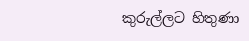කුරුල්ලට හිතුණා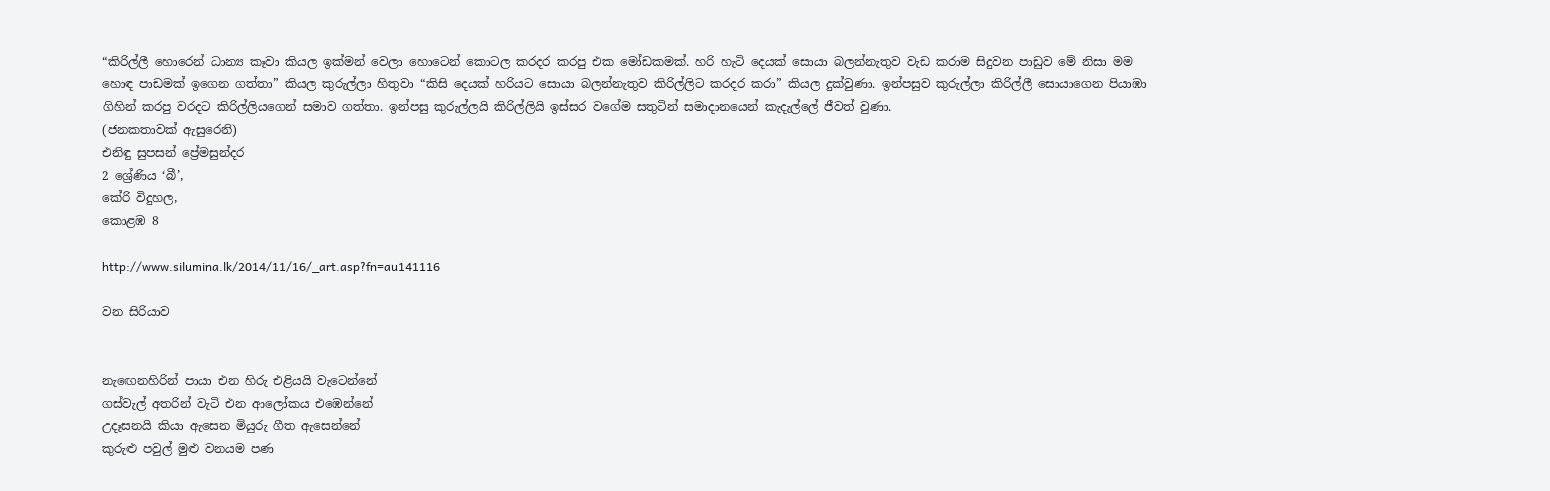“කිරිල්ලී හොරෙන් ධාන්‍ය කෑවා කියල ඉක්මන් වෙලා හොටෙන් කොටල කරදර කරපු එක මෝඩකමක්. හරි හැටි දෙයක් සොයා බලන්නැතුව වැඩ කරාම සිදුවන පාඩුව මේ නිසා මම හොඳ පාඩමක් ඉගෙන ගත්තා” කියල කුරුල්ලා හිතුවා “කිසි දෙයක් හරියට සොයා බලන්නැතුව කිරිල්ලිට කරදර කරා” කියල දුක්වුණා. ඉන්පසුව කුරුල්ලා කිරිල්ලී සොයාගෙන පියාඹා ගිහින් කරපු වරදට කිරිල්ලියගෙන් සමාව ගත්තා. ඉන්පසු කුරුල්ලයි කිරිල්ලියි ඉස්සර වගේම සතුටින් සමාදානයෙන් කැදැල්ලේ ජීවත් වුණා.
(ජනකතාවක් ඇසුරෙනි)
එනිඳු සුපසන් ප්‍රේමසුන්දර
2 ශ්‍රේණිය ‘බී’,
කේරි විදුහල,
කොළඹ 8

http://www.silumina.lk/2014/11/16/_art.asp?fn=au141116

වන සිරියාව


නැ‍ඟෙනහිරින් පායා එන හිරු එළියයි වැටෙන්නේ
ගස්වැල් අතරින් වැටි එන ආලෝකය එඹෙන්නේ
උදෑසනයි කියා ඇසෙන මියුරු ගීත ඇසෙන්නේ
කුරුළු පවුල් මුළු වනයම පණ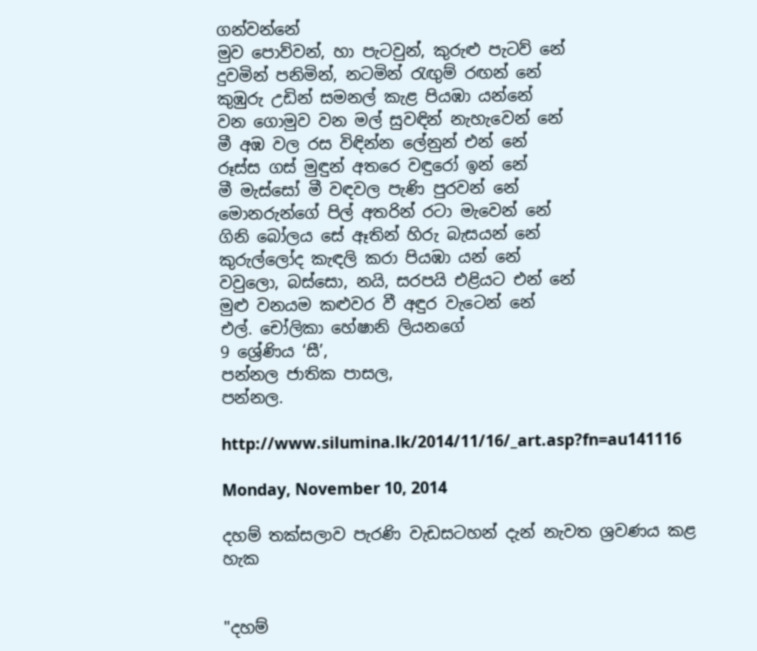ගන්වන්නේ
මුව පොව්වන්, හා පැටවුන්, කුරුළු පැටව් නේ
දුවමින් පනිමින්, නටමින් රැඟුම් රඟන් නේ
කුඹුරු උඩින් සමනල් කැළ පියඹා යන්නේ
වන ගොමුව වන මල් සුවඳින් නැහැවෙන් නේ
මී අඹ වල රස විඳින්න ලේනුන් එන් නේ
රූස්ස ගස් මුඳුන් අතරෙ වඳුරෝ ඉන් නේ
මී මැස්සෝ මී වඳවල පැණි පුරවන් නේ
මොනරුන්ගේ පිල් අතරින් රටා මැවෙන් නේ
ගිනි බෝලය සේ ඈතින් හිරු බැසයන් නේ
කුරුල්ලෝද කැඳලි කරා පියඹා යන් නේ
වවුලො, බස්සො, නයි, සරපයි එළියට එන් නේ
මුළු වනයම කළුවර වී අඳුර වැටෙන් නේ
එල්. චෝලිකා හේෂානි ලියනගේ
9 ශ්‍රේණිය ‘සී’,
පන්නල ජාතික පාසල,
පන්නල.

http://www.silumina.lk/2014/11/16/_art.asp?fn=au141116

Monday, November 10, 2014

දහම් තක්සලාව පැරණි වැඩසටහන් දැන් නැවත ශ්‍රවණය කළ හැක


"දහම්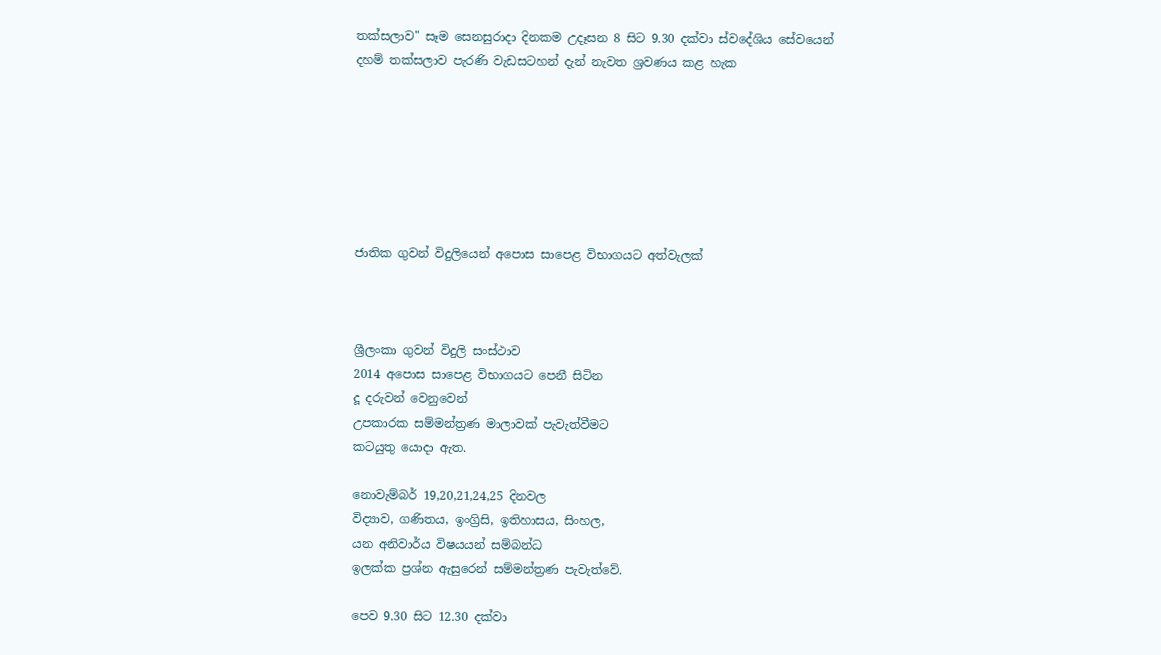තක්සලාව" සෑම සෙනසුරාදා දිනකම උදෑසන 8 සිට 9.30 දක්වා ස්වදේශිය සේවයෙන්
දහම් තක්සලාව පැරණි වැඩසටහන් දැන් නැවත ශ්‍රවණය කළ හැක







ජාතික ගුවන් විදුලියෙන් අපොස සාපෙළ විභාගයට අත්වැලක්



ශ්‍රීලංකා ගුවන් විදුලි සංස්ථාව
2014 අපොස සාපෙළ විභාගයට පෙනී සිටින
දූ දරුවන් වෙනුවෙන්
උපකාරක සම්මන්ත්‍රණ මාලාවක් පැවැත්වීමට
කටයුතු යොදා ඇත.

නොවැම්බර් 19,20,21,24,25 දිනවල
විද්‍යාව, ගණිතය, ඉංග්‍රිසි, ඉතිහාසය, සිංහල,
යන අනිවාර්ය විෂයයන් සම්බන්ධ
ඉලක්ක ප්‍රශ්න ඇසුරෙන් සම්මන්ත්‍රණ පැවැත්වේ.

පෙව 9.30 සිට 12.30 දක්වා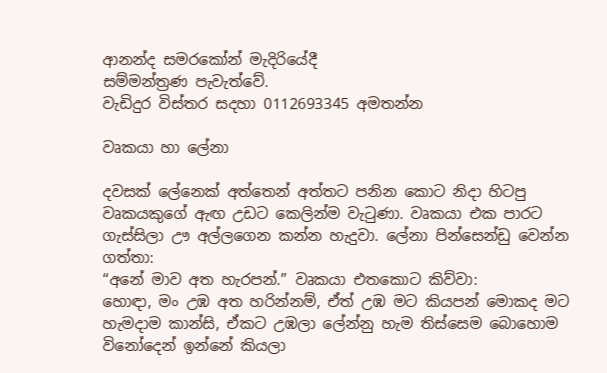ආනන්ද සමරකෝන් මැදිරියේදී
සම්මන්ත්‍රණ පැවැත්වේ.
වැඩිදුර විස්තර සදහා 0112693345 අමතන්න

වෘකයා හා ලේනා

දවසක් ලේනෙක් අත්තෙන් අත්තට පනින කොට නිදා හිටපු වෘකයකුගේ ඇඟ උඩට කෙලින්ම වැටුණා. වෘකයා එක පාරට ගැස්සිලා ඌ අල්ලගෙන කන්න හැදුවා. ලේනා පින්සෙන්ඩු වෙන්න ගත්තා:
“අනේ මාව අත හැරපන්.” වෘකයා එතකොට කිව්වා:
හොඳා, මං උඹ අත හරින්නම්, ඒත් උඹ මට කියපන් මොකද මට හැමදාම කාන්සි, ඒකට උඹලා ලේන්නු හැම තිස්සෙම බොහොම විනෝදෙන් ඉන්නේ කියලා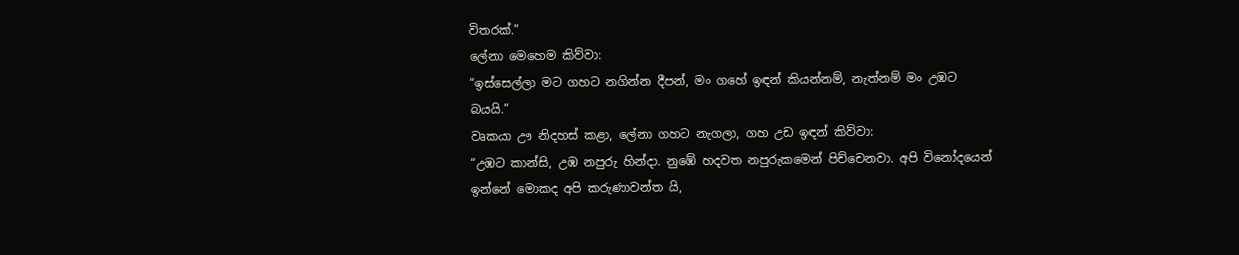විතරක්.”
ලේනා මෙහෙම කිව්වා:
“ඉස්සෙල්ලා මට ගහට නගින්න දීපන්, මං ගහේ ඉඳන් කියන්නම්, නැත්නම් මං උඹට බයයි.”
වෘකයා ඌ නිදහස් කළා, ලේනා ගහට නැගලා, ගහ උඩ ඉඳන් කිව්වා:
“උඹට කාන්සි, උඹ නපුරු හින්දා. නුඹේ හදවත නපුරුකමෙන් පිච්චෙනවා. අපි විනෝදයෙන් ඉන්නේ මොකද අපි කරුණාවන්ත යි,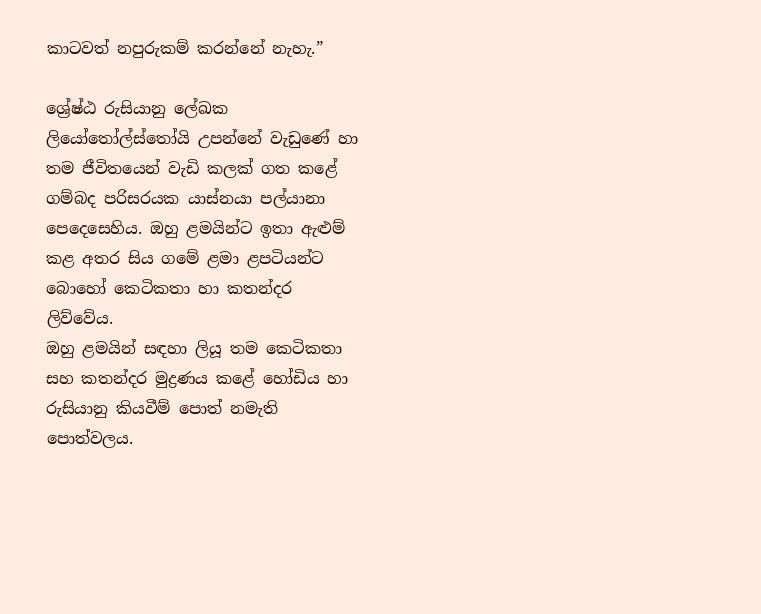කාටවත් නපුරුකම් කරන්නේ නැහැ.”

ශ්‍රේෂ්ඨ රුසියානු ලේඛක ලියෝතෝල්ස්තෝයි උපන්නේ වැඩුණේ හා තම ජීවිතයෙන් වැඩි කලක් ගත කළේ ගම්බද පරිසරයක යාස්නයා පල්යානා පෙදෙසෙහිය. ඔහු ළමයින්ට ඉතා ඇළුම් කළ අතර සිය ගමේ ළමා ළපටියන්ට බොහෝ කෙටිකතා හා කතන්දර ලිව්වේය.
ඔහු ළමයින් සඳහා ලියූ තම කෙටිකතා සහ කතන්දර මුද්‍රණය කළේ හෝඩිය හා රුසියානු කියවීම් පොත් නමැති පොත්වලය.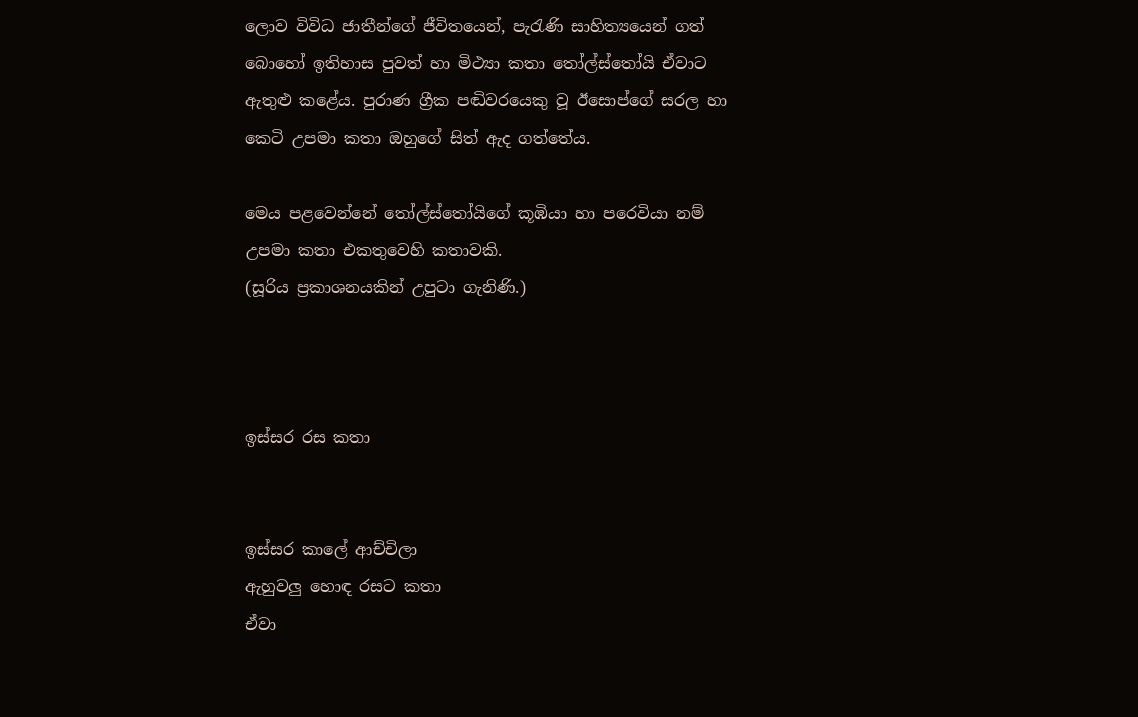ලොව විවිධ ජාතීන්ගේ ජීවිතයෙන්, පැරැණි සාහිත්‍යයෙන් ගත් බොහෝ ඉතිහාස පුවත් හා මිථ්‍යා කතා තෝල්ස්තෝයි ඒවාට ඇතුළු කළේය. පුරාණ ග්‍රීක පඬිවරයෙකු වූ ඊසොප්ගේ සරල හා කෙටි උපමා කතා ඔහුගේ සිත් ඇද ගත්තේය.

මෙය පළවෙන්නේ තෝල්ස්තෝයිගේ කූඹියා හා පරෙවියා නම් උපමා කතා එකතුවෙහි කතාවකි.
(සූරිය ප්‍රකාශනයකින් උපුටා ගැනිණි.)



ඉස්සර රස කතා


ඉස්සර කාලේ ආච්චිලා
ඇහුවලු හොඳ රසට කතා
ඒවා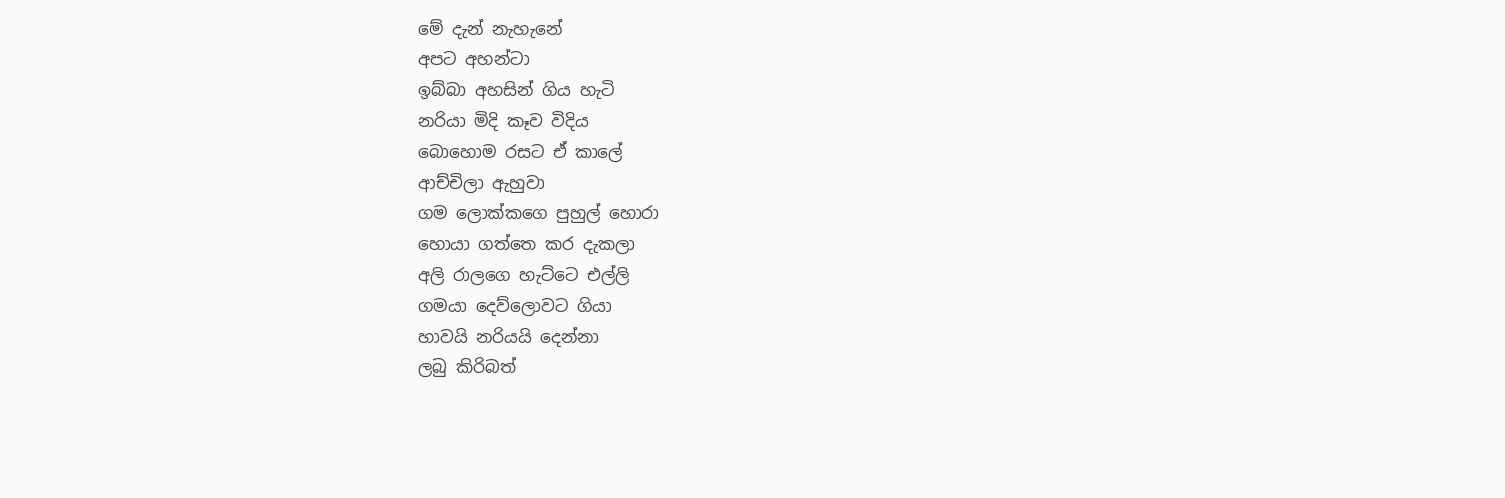මේ දැන් නැහැනේ
අපට අහන්ටා
ඉබ්බා අහසින් ගිය හැටි
නරියා මිදි කෑව විදිය
බොහොම රසට ඒ කාලේ
ආච්චිලා ඇහුවා
ගම ලොක්කගෙ පුහුල් හොරා
හොයා ගත්තෙ කර දැකලා
අලි රාලගෙ හැට්ටෙ එල්ලි
ගමයා දෙව්ලොවට ගියා
හාවයි නරියයි දෙන්නා
ලබු කිරිබත්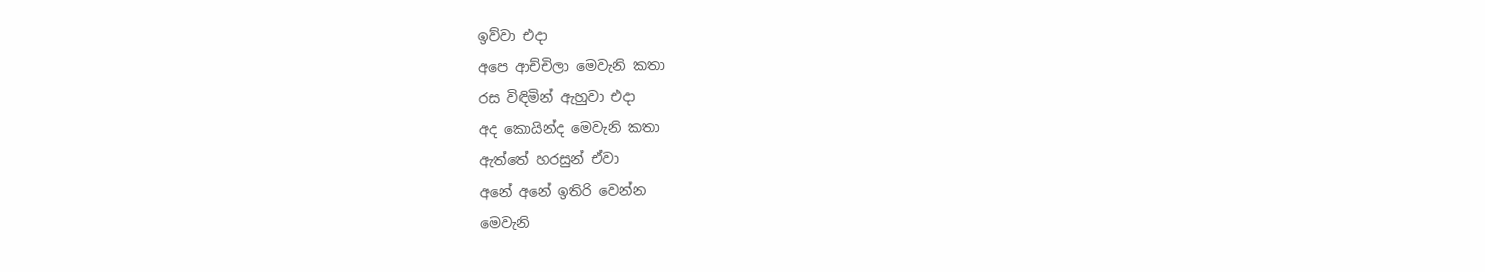ඉව්වා එදා
අපෙ ආච්චිලා මෙවැනි කතා
රස විඳිමින් ඇහුවා එදා
අද කොයින්ද මෙවැනි කතා
ඇත්තේ හරසුන් ඒවා
අනේ අනේ ඉතිරි වෙන්න
මෙවැනි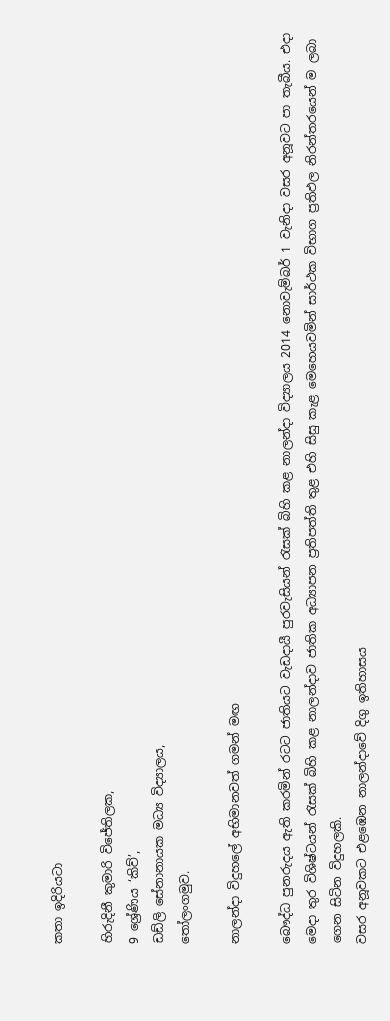කතා ඉදිරියටා

හිරුදිනී කුමාරි විජේතිලක,
9 ශ්‍රේණිය ‘කිව්’,
ඩඩ්ලි සේනානායක මධ්‍ය විද්‍යාලය,
තෝලංගමුව.

නාලන්දා විදුහලේ අභිමානවත් ගමන් මඟ

බෞද්ධ පුනරුදය ඇති කරමින් රටට ජාතියට වැඩදායී පුරවැසියන් රැසක් බිහි කළ නාලන්දා විද්‍යාලය 2014 නොවැම්බර් 1 වැනිදා වසර අනූවට පා තැබීය. එදා මෙදා තුර විශිෂ්ටයන් රැසක් බිහි කළ නාලන්දාව ජාතික අධ්‍යාපන ප්‍රතිපත්ති තුළ එහි සිසු කැළ මෙහෙයවමින් සාර්ථක විභාග ප්‍රතිඵල නිරන්තරයෙන් ම ලබා ගෙන සිටින විදුහලකි.
වසර අනූවකට එළඹෙන නාලන්දාවේ දිගු ඉතිහාසය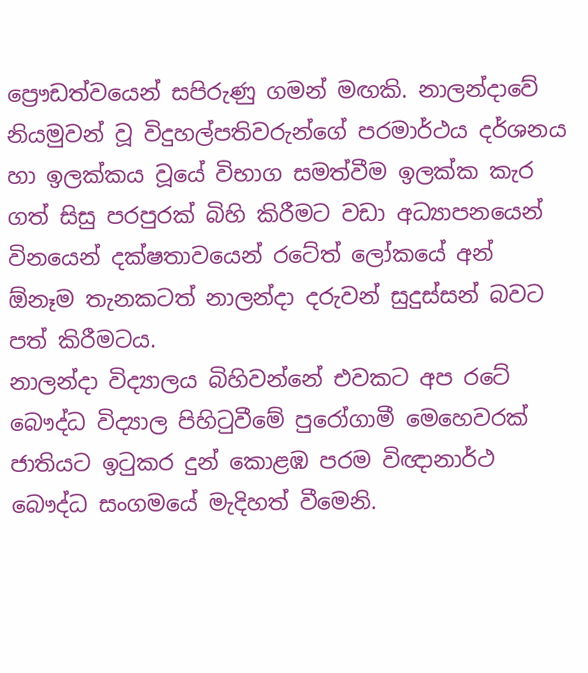ප්‍රෞඩත්වයෙන් සපිරුණු ගමන් මඟකි. නාලන්දාවේ නියමුවන් වූ විදුහල්පතිවරුන්ගේ පරමාර්ථය දර්ශනය හා ඉලක්කය වූයේ විභාග සමත්වීම ඉලක්ක කැර ගත් සිසු පරපුරක් බිහි කිරීමට වඩා අධ්‍යාපනයෙන් විනයෙන් දක්ෂතාවයෙන් රටේත් ලෝකයේ අන් ඕනෑම තැනකටත් නාලන්දා දරුවන් සුදුස්සන් බවට පත් කිරීමටය.
නාලන්දා විද්‍යාලය බිහිවන්නේ එවකට අප රටේ බෞද්ධ විද්‍යාල පිහිටුවීමේ පුරෝගාමී මෙහෙවරක් ජාතියට ඉටුකර දුන් කොළඹ පරම විඥානාර්ථ බෞද්ධ සංගමයේ මැදිහත් වීමෙනි.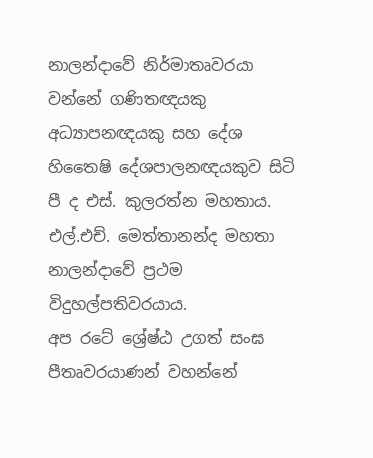නාලන්දාවේ නිර්මාතෘවරයා වන්නේ ගණිතඥයකු අධ්‍යාපනඥයකු සහ දේශ හිතෛෂි දේශපාලනඥයකුව සිටි පී ද එස්. කුලරත්න මහතාය. එල්.එච්. මෙත්තානන්ද මහතා නාලන්දාවේ ප්‍රථම විදුහල්පතිවරයාය.
අප රටේ ශ්‍රේෂ්ඨ උගත් සංඝ පීතෘවරයාණන් වහන්නේ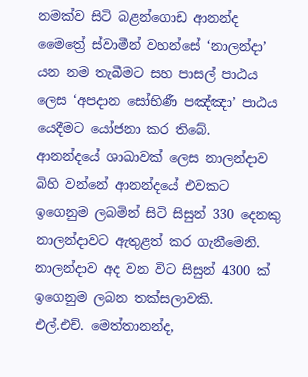නමක්ව සිටි බළන්ගොඩ ආනන්ද මෛත්‍රේ ස්වාමීන් වහන්සේ ‘නාලන්දා’ යන නම තැබීමට සහ පාසල් පාඨය ලෙස ‘අපදාන සෝභිණී පඤ්ඤා’ පාඨය යෙදීමට යෝජනා කර තිබේ.
ආනන්දයේ ශාඛාවක් ලෙස නාලන්දාව බිහි වන්නේ ආනන්දයේ එවකට ඉගෙනුම ලබමින් සිටි සිසුන් 330 දෙනකු නාලන්දාවට ඇතුළත් කර ගැනීමෙනි.
නාලන්දාව අද වන විට සිසුන් 4300 ක් ඉගෙනුම ලබන තක්සලාවකි.
එල්.එච්. මෙත්තානන්ද,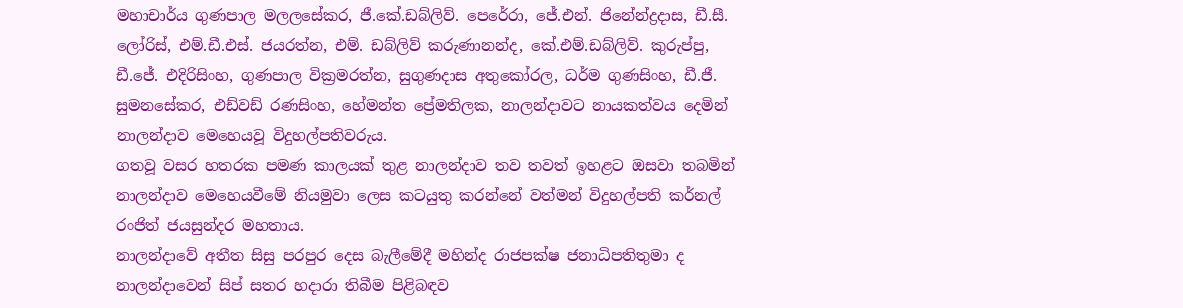මහාචාර්ය ගුණපාල මලලසේකර, ජී.කේ.ඩබ්ලිව්. පෙරේරා, ජේ.එන්. ජිනේන්ද්‍රදාස, ඩී.සී. ලෝරිස්, එම්.ඩී.එස්. ජයරත්න, එම්. ඩබ්ලිව් කරුණානන්ද, කේ.එම්.ඩබ්ලිව්. කුරුප්පු, ඩී.ජේ. එදිරිසිංහ, ගුණපාල වික්‍රමරත්න, සුගුණදාස අතුකෝරල, ධර්ම ගුණසිංහ, ඩී.ජී. සුමනසේකර, එඩ්වඩ් ‍රණසිංහ, හේමන්ත ප්‍රේමතිලක, නාලන්දාවට නායකත්වය දෙමින් නාලන්දාව මෙහෙයවූ විදුහල්පතිවරුය.
ගතවූ වසර හතරක පමණ කාලයක් තුළ නාලන්දාව තව තවත් ඉහළට ඔසවා තබමින් නාලන්දාව මෙහෙයවීමේ නියමුවා ලෙස කටයුතු කරන්නේ වත්මන් විදුහල්පති කර්නල් රංජිත් ජයසුන්දර මහතාය.
නාලන්දාවේ අතීත සිසු පරපුර දෙස බැලීමේදී මහින්ද රාජපක්ෂ ජනාධිපතිතුමා ද නාලන්දාවෙන් සිප් සතර හදාරා තිබීම පිළිබඳව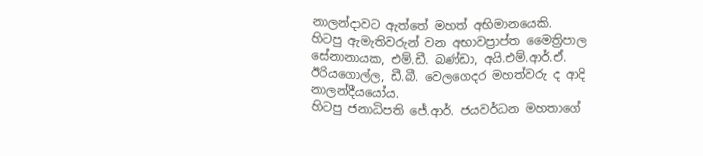නාලන්දාවට ඇත්තේ මහත් අභිමානයෙකි.
හිටපු ඇමැතිවරුන් වන අභාවප්‍රාප්ත මෛත්‍රිපාල සේනානායක, එම්.ඩී. බණ්ඩා, අයි.එම්.ආර්.ඒ. ඊරියගොල්ල, ඩී.බී. වෙලගෙදර මහත්වරු ද ආදි නාලන්දීයයෝය.
හිටපු ජනාධිපති ජේ.ආර්. ජයවර්ධන මහතාගේ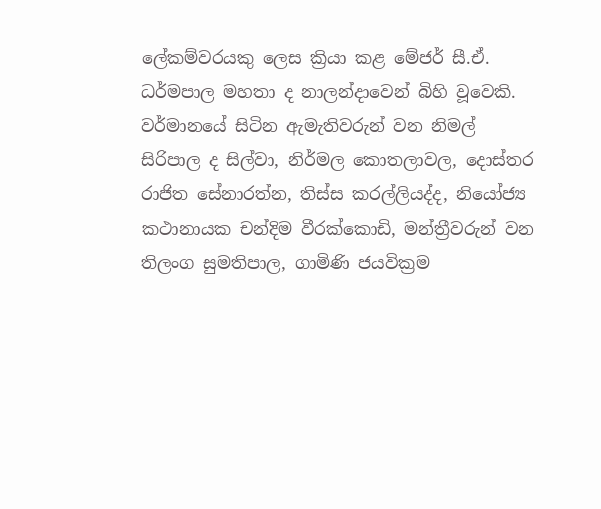ලේකම්වරයකු ලෙස ක්‍රියා කළ මේජර් සී.ඒ. ධර්මපාල මහතා ද නාලන්දාවෙන් බිහි වූවෙකි.
වර්මානයේ සිටින ඇමැතිවරුන් වන නිමල් සිරිපාල ද සිල්වා, නිර්මල කොතලාවල, දොස්තර රාජිත සේනාරත්න, තිස්ස කරල්ලියද්ද, නියෝජ්‍ය කථානායක චන්දිම වීරක්කොඩි, මන්ත්‍රීවරුන් වන තිලංග සුමතිපාල, ගාමිණි ජයවික්‍රම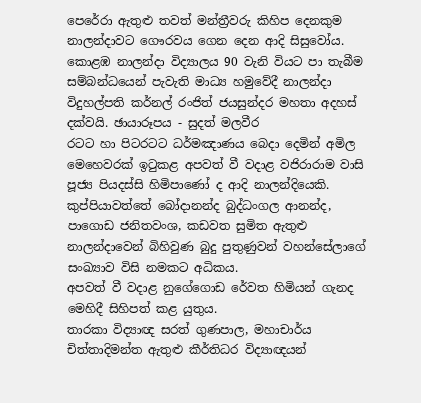පෙරේරා ඇතුළු තවත් මන්ත්‍රීවරු කිහිප දෙනකුම නාලන්දාවට ගෞරවය ගෙන දෙන ආදි සිසුවෝය.
කොළඹ නාලන්දා විද්‍යාලය 90 වැනි වියට පා තැබීම සම්බන්ධයෙන් පැවැති මාධ්‍ය හමුවේදී නාලන්දා විදුහල්පති කර්නල් රංජිත් ජයසුන්දර මහතා අදහස් දක්වයි. ඡායාරූපය - සුදත් මලවීර
රටට හා පිටරටට ධර්මඤාණය බෙදා දෙමින් අමිල මෙහෙවරක් ඉටුකළ අපවත් වී වදාළ වජිරාරාම වාසි පූජ්‍ය පියදස්සි හිමිපාණෝ ද ආදි නාලන්දියෙකි.
කුප්පියාවත්තේ බෝදානන්ද බුද්ධංගල ආනන්ද, පාගොඩ ජනිතවංශ, කඩවත සුමිත ඇතුළු නාලන්දාවෙන් බිහිවුණ බුදු පුතුණුවන් වහන්සේලාගේ සංඛ්‍යාව විසි නමකට අධිකය.
අපවත් වී වදාළ නුගේගොඩ රේවත හිමියන් ගැනද මෙහිදී සිහිපත් කළ යුතුය.
තාරකා විද්‍යාඥ සරත් ගුණපාල, මහාචාර්ය චිත්තාදිමන්ත ඇතුළු කීර්තිධර විද්‍යාඥයන්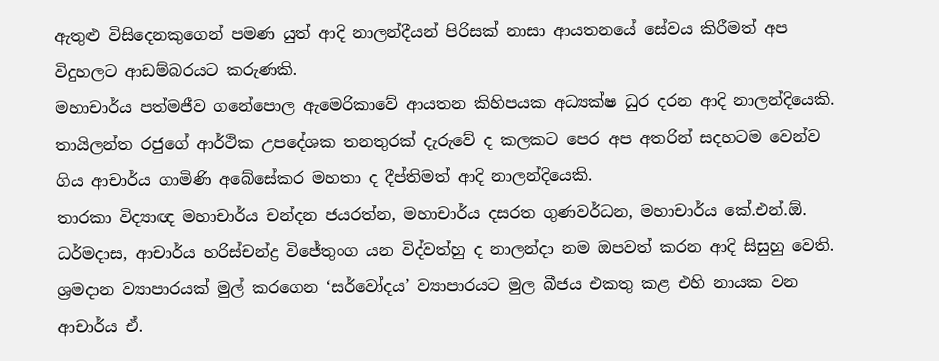ඇතුළු විසිදෙනකුගෙන් පමණ යුත් ආදි නාලන්දීයන් පිරිසක් නාසා ආයතනයේ සේවය කිරීමත් අප විදුහලට ආඩම්බරයට කරුණකි.
මහාචාර්ය පත්මජීව ගනේපොල ඇමෙරිකාවේ ආයතන කිහිපයක අධ්‍යක්ෂ ධුර දරන ආදි නාලන්දියෙකි.
තායිලන්ත රජුගේ ආර්ථික උපදේශක තනතුරක් දැරුවේ ද කලකට පෙර අප අතරින් සදහටම වෙන්ව ගිය ආචාර්ය ගාමිණි අබේසේකර මහතා ද දීප්තිමත් ආදි නාලන්දියෙකි.
තාරකා විද්‍යාඥ මහාචාර්ය චන්දන ජයරත්න, මහාචාර්ය දසරත ගුණවර්ධන, මහාචාර්ය ‍කේ.එන්.ඕ. ධර්මදාස, ආචාර්ය හරිස්චන්ද්‍ර විජේතුංග යන විද්වත්හු ද නාලන්දා නම ඔපවත් කරන ආදි සිසුහු වෙති.
ශ්‍රමදාන ව්‍යාපාරයක් මුල් කරගෙන ‘සර්වෝදය’ ව්‍යාපාරයට මුල බීජය එකතු කළ එහි නායක වන ආචාර්ය ඒ.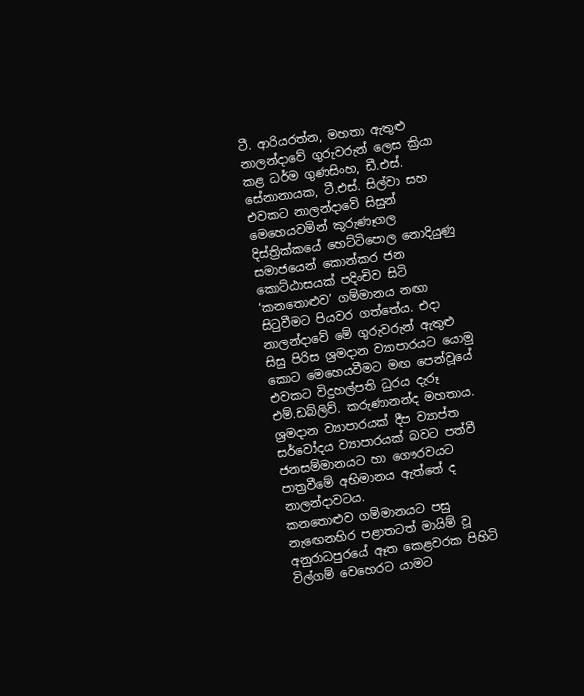ටී. ආරියරත්න, මහතා ඇතුළු නාලන්දාවේ ගුරුවරුන් ලෙස ක්‍රියා කළ ධර්ම ගුණසිංහ, ඩී.එස්. සේනානායක, ටී.එස්. සිල්වා සහ එවකට නාලන්දාවේ සිසුන් මෙහෙයවමින් කුරුණෑගල දිස්ත්‍රික්කයේ හෙට්ටිපොල නොදියුණු සමාජයෙන් කොන්කර ජන කොට්ඨාසයක් පදිංචිව සිටි ‘කනතොළුව’ ගම්මානය නඟා සිටුවීමට පියවර ගත්තේය. එදා නාලන්දාවේ මේ ගුරුවරුන් ඇතුළු සිසු පිරිස ශ්‍රමදාන ව්‍යාපාරයට යොමු කොට මෙහෙයවීමට මඟ පෙන්වූයේ එවකට විදුහල්පති ධුරය දැරූ එම්.ඩබ්ලිව්. කරුණානන්ද මහතාය. ශ්‍රමදාන ව්‍යාපාරයක් දීප ව්‍යාප්ත සර්වෝදය ව්‍යාපාරයක් බවට පත්වී ජනසම්මානයට හා ගෞරවයට පාත්‍රවීමේ අභිමානය ඇත්තේ ද නාලන්දාවටය.
කන‍තොළුව ගම්මානයට පසු නැ‍ඟෙනහිර පළාතටත් මායිම් වූ අනුරාධපුරයේ ඈත කෙළවරක පිහිටි විල්ගම් වෙහෙරට යාමට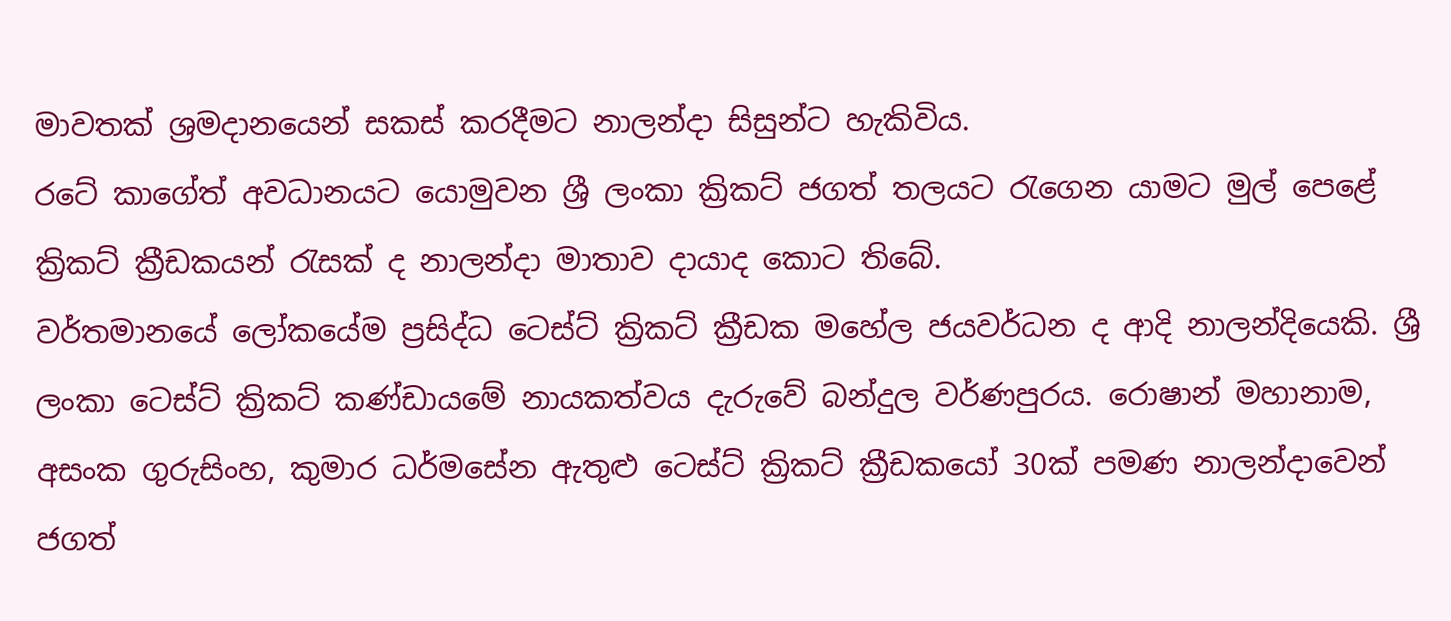මාවතක් ශ්‍රමදානයෙන් සකස් කරදීමට නාලන්දා සිසුන්ට හැකිවිය.
රටේ කාගේත් අවධානයට යොමුවන ශ්‍රී ලංකා ක්‍රිකට් ජගත් තලයට රැගෙන යාමට මුල් පෙළේ ක්‍රිකට් ක්‍රීඩකයන් රැසක් ද නාලන්දා මාතාව දායාද කොට තිබේ.
වර්තමානයේ ‍ලෝකයේම ප්‍රසිද්ධ ටෙස්ට් ක්‍රිකට් ක්‍රීඩක මහේල ජයවර්ධන ද ආදි නාලන්දියෙකි. ශ්‍රී ලංකා ටෙස්ට් ක්‍රිකට් කණ්ඩායමේ නායකත්වය දැරුවේ බන්දුල වර්ණපුරය. රොෂාන් මහානාම, අසංක ගුරුසිංහ, කුමාර ධර්මසේන ඇතුළු ටෙස්ට් ක්‍රිකට් ක්‍රීඩකයෝ 30ක් පමණ නාලන්දාවෙන් ජගත්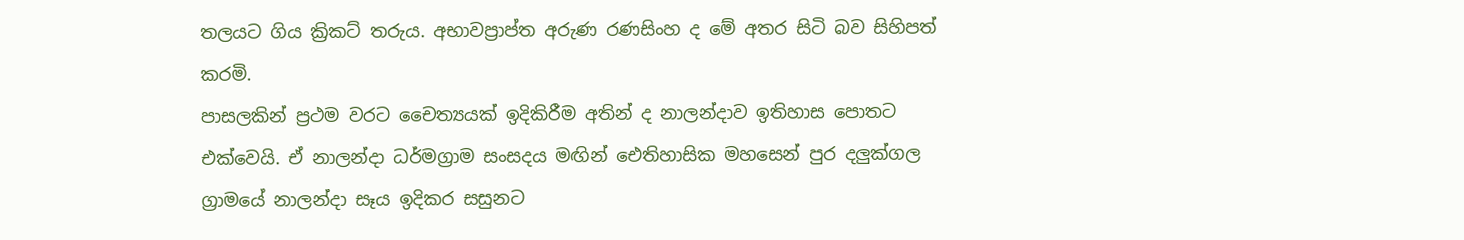තලයට ගිය ක්‍රිකට් තරුය. අභාවප්‍රාප්ත අරුණ රණසිංහ ද මේ අතර සිටි බව සිහිපත් කරමි.
පාසලකින් ප්‍රථම වරට චෛත්‍යයක් ඉදිකිරීම අතින් ද නාලන්දාව ඉතිහාස පොතට එක්වෙයි. ඒ නාලන්දා ධර්මග්‍රාම සංසදය මඟින් ඓතිහාසික මහසෙන් පුර දලුක්ගල ග්‍රාමයේ නාලන්දා සෑය ඉදිකර සසුනට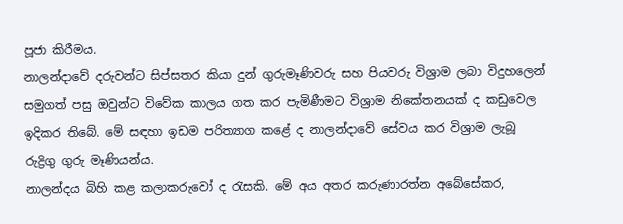පූජා කිරීමය.
නාලන්දාවේ දරුවන්ට සිප්සතර කියා දුන් ගුරුමෑණිවරු සහ පියවරු විශ්‍රාම ලබා විදුහලෙන් සමුගත් පසු ඔවුන්ට විවේක කාලය ගත කර පැමිණීමට විශ්‍රාම නිකේතනයක් ද කඩුවෙල ඉදිකර තිබේ. මේ සඳහා ඉඩම ‍පරිත්‍යාග කළේ ද නාලන්දාවේ සේවය කර විශ්‍රාම ලැබූ රුද්‍රිගු ගුරු මෑණියන්ය.
නාලන්දය බිහි කළ කලාකරුවෝ ද රැසකි. මේ අය අතර කරුණාරත්න අබේසේකර,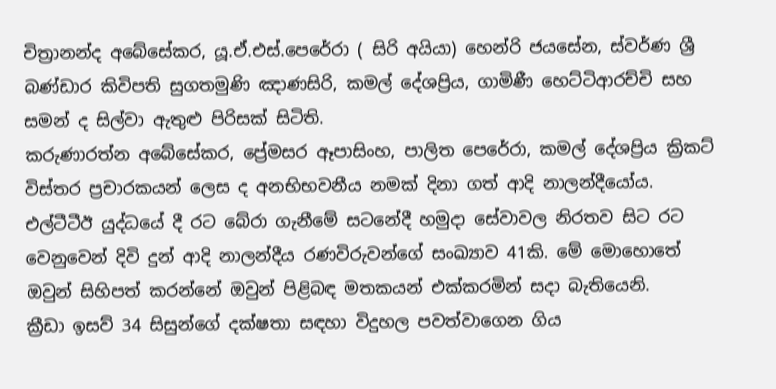චිත්‍රානන්ද අබේසේකර, යූ.ඒ.එස්.පෙරේරා ( සිරි අයියා) හෙන්රි ජයසේන, ස්වර්ණ ශ්‍රී බණ්ඩාර කිවිපති සුගතමුණි ඤාණසිරි, කමල් දේශප්‍රිය, ගාමිණී හෙට්ටිආරච්චි සහ සමන් ද සිල්වා ඇතුළු පිරිසක් සිටිති.
කරුණාරත්න අබේසේකර, ප්‍රේමසර ඈපාසිංහ, පාලිත පෙරේරා, කමල් දේශප්‍රිය ක්‍රිකට් විස්තර ප්‍රචාරකයන් ලෙස ද අනභිභවනීය නමක් දිනා ගත් ආදි නාලන්දීයෝය.
එල්ටීටීඊ යුද්ධයේ දී රට බේරා ගැනීමේ සටනේදී හමුදා සේවාවල නිරතව සිට රට වෙනුවෙන් දිවි දුන් ආදි නාලන්දීය රණවිරුවන්ගේ සංඛ්‍යාව 41කි. මේ මොහොතේ ඔවුන් සිහිපත් කරන්නේ ඔවුන් පිළිබඳ මතකයන් එක්කරමින් සදා බැතියෙනි.
ක්‍රීඩා ඉසව් 34 සිසුන්ගේ දක්ෂතා සඳහා විදුහල පවත්වාගෙන ගිය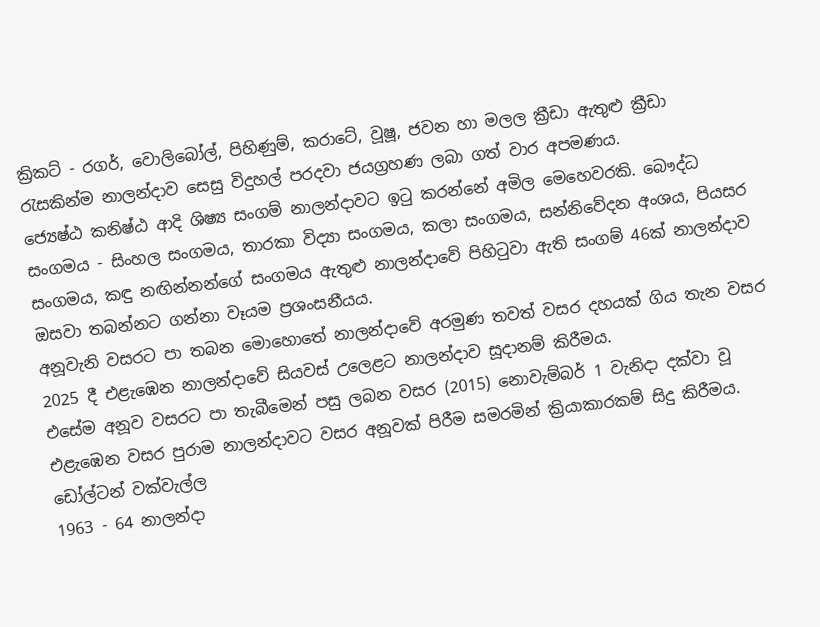ක්‍රිකට් - රගර්, වොලිබෝල්, පිහිණුම්, කරාටේ, වූෂූ, ජවන හා මලල ක්‍රීඩා ඇතුළු ක්‍රීඩා රැසකින්ම නාලන්දාව සෙසු විදුහල් පරදවා ජයග්‍රහණ ලබා ගත් වාර අපමණය.
ජ්‍යෙෂ්ඨ කනිෂ්ඨ ආදි ශිෂ්‍ය සංගම් නාලන්දාවට ඉටු කරන්නේ අමිල මෙහෙවරකි. බෞද්ධ සංගමය - සිංහල සංගමය, තාරකා විද්‍යා සංගමය, කලා සංගමය, සන්නිවේදන අංශය, පියසර සංගමය, කඳු නඟින්නන්ගේ සංගමය ඇතුළු නාලන්දාවේ පිහිටුවා ඇති සංගම් 46ක් නාලන්දාව ඔසවා තබන්නට ගන්නා වෑයම ප්‍රශංසනීයය.
අනූවැනි වසරට පා තබන මොහොතේ නාලන්දාවේ අරමුණ තවත් වසර දහයක් ගිය තැන වසර 2025 දී එළැඹෙන නාලන්දාවේ සියවස් උලෙළට නාලන්දාව සූදානම් කිරීමය.
එසේම අනූව වසරට පා තැබීමෙන් පසු ලබන වසර (2015) නොවැම්බර් 1 වැනිදා දක්වා වූ එළැඹෙන වසර පුරාම නාලන්දාවට වසර අනූවක් පිරීම සමරමින් ක්‍රියාකාරකම් සිදු කිරීමය.
ඩෝල්ටන් වක්වැල්ල
1963 - 64 නාලන්දා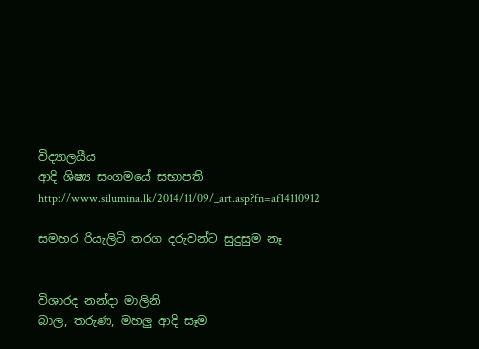විද්‍යාලයීය
ආදි ශිෂ්‍ය සංගමයේ සභාපති
http://www.silumina.lk/2014/11/09/_art.asp?fn=af14110912

සමහර රියැලිටි තරග දරුවන්ට සුදුසුම නෑ


විශාරද නන්දා මාලිනි
බාල, තරුණ, මහලු ආදි සෑම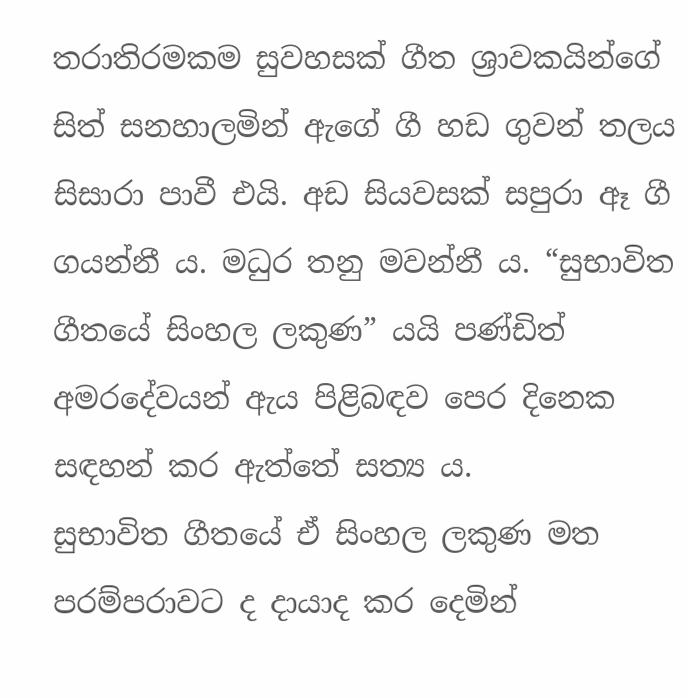තරාතිරමකම සුවහසක් ගීත ශ්‍රාවකයින්ගේ සිත් සනහාලමින් ඇගේ ගී හඩ ගුවන් තලය සිසාරා පාවී එයි. අඩ සියවසක් සපුරා ඈ ගී ගයන්නී ය. මධුර තනු මවන්නී ය. “සුභාවිත ගීතයේ සිංහල ලකුණ” යයි පණ්ඩිත් අමරදේවයන් ඇය පිළිබඳව පෙර දිනෙක සඳහන් කර ඇත්තේ සත්‍ය ය.
සුභාවිත ගීතයේ ඒ සිංහල ලකුණ මත පරම්පරාවට ද දායාද කර දෙමින්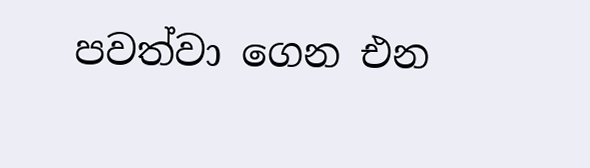පවත්වා ගෙන එන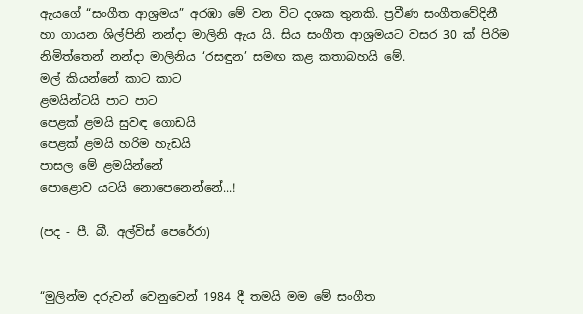ඇයගේ “සංගීත ආශ්‍රමය” අරඹා මේ වන විට දශක තුනකි. ප්‍රවීණ සංගීතවේදිනී හා ගායන ශිල්පිනි නන්දා මාලිනි ඇය යි. සිය සංගීත ආශ්‍රමයට වසර 30 ක් පිරිම නිමිත්තෙන් නන්දා මාලිනිය ‘රසඳුන’ සමඟ කළ කතාබහයි මේ.
මල් කියන්නේ කාට කාට
ළමයින්ටයි පාට පාට
පෙළක් ළමයි සුවඳ ගොඩයි
පෙළක් ළමයි හරිම හැඩයි
පාසල මේ ළමයින්නේ
පොළොව යටයි නොපෙනෙන්නේ...!

(පද - පී. බී. අල්විස් පෙරේරා)


“මුලින්ම දරුවන් වෙනුවෙන් 1984 දී තමයි මම මේ සංගීත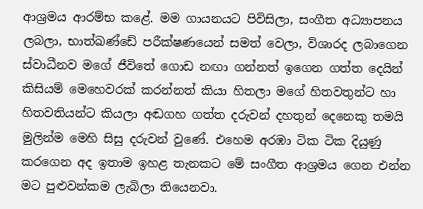ආශ්‍රමය ආරම්භ කළේ. මම ගායනයට පිවිසිලා, සංගීත අධ්‍යාපනය ලබලා, භාත්ඛණ්ඩේ පරීක්ෂණයෙන් සමත් වෙලා, විශාරද ලබාගෙන ස්වාධීනව මගේ ජීවිතේ ගොඩ නඟා ගන්නත් ඉගෙන ගත්ත දෙයින් කිසියම් මෙහෙවරක් කරන්නත් කියා හිතලා මගේ හිතවතුන්ට හා හිතවතියන්ට කියලා අඬගහ ගත්ත දරුවන් දහතුන් දෙනෙකු තමයි මුලින්ම මෙහි සිසු දරුවන් වුණේ. එහෙම අරඹා ටික ටික දියුණු කරගෙන අද ඉතාම ඉහළ තැනකට මේ සංගීත ආශ්‍රමය ගෙන එන්න මට පුළුවන්කම ලැබිලා තියෙනවා.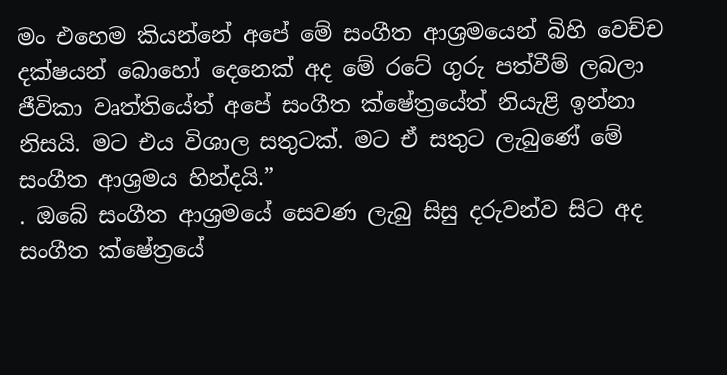මං එහෙම කියන්නේ අපේ මේ සංගීත ආශ්‍රමයෙන් බිහි වෙච්ච දක්ෂයන් බොහෝ දෙනෙක් අද මේ රටේ ගුරු පත්වීම් ලබලා ජීවිකා වෘත්තියේත් අපේ සංගීත ක්ෂේත්‍රයේත් නියැළි ඉන්නා නිසයි. මට එය විශාල සතුටක්. මට ඒ සතුට ලැබුණේ මේ සංගීත ආශ්‍රමය හින්දයි.”
. ඔබේ සංගීත ආශ්‍රමයේ සෙවණ ලැබු සිසු දරුවන්ව සිට අද සංගීත ක්ෂේත්‍රයේ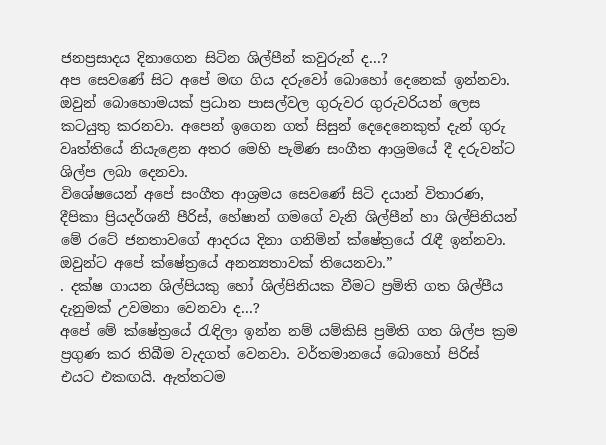ජනප්‍රසාදය දිනාගෙන සිටින ශිල්පීන් කවුරුන් ද...?
අප සෙවණේ සිට අපේ මඟ ගිය දරුවෝ බොහෝ දෙනෙක් ඉන්නවා. ඔවුන් බොහොමයක් ප්‍රධාන පාසල්වල ගුරුවර ගුරුවරියන් ලෙස කටයුතු කරනවා. අපෙන් ඉගෙන ගත් සිසුන් දෙදෙනෙකුත් දැන් ගුරු වෘත්තියේ නියැළෙන අතර මෙහි පැමිණ සංගීත ආශ්‍රමයේ දී දරුවන්ට ශිල්ප ලබා දෙනවා.
විශේෂයෙන් අපේ සංගීත ආශ්‍රමය සෙවණේ සිටි දයාන් විතාරණ, දීපිකා ප්‍රියදර්ශනී පීරිස්, හේෂාන් ගමගේ වැනි ශිල්පීන් හා ශිල්පිනියන් මේ රටේ ජනතාවගේ ආදරය දිනා ගනිමින් ක්ෂේත්‍රයේ රැඳී ඉන්නවා. ඔවුන්ට අපේ ක්ෂේත්‍රයේ අනන්‍යතාවක් තියෙනවා.”
. දක්ෂ ගායන ශිල්පියකු හෝ ශිල්පිනියක වීමට ප්‍රමිති ගත ශිල්පීය දැනුමක් උවමනා වෙනවා ද...?
අපේ මේ ක්ෂේත්‍රයේ රැඳිලා ඉන්න නම් යම්කිසි ප්‍රමිති ගත ශිල්ප ක්‍රම ප්‍රගුණ කර තිබීම වැදගත් වෙනවා. වර්තමානයේ බොහෝ පිරිස් එයට එකඟයි. ඇත්තටම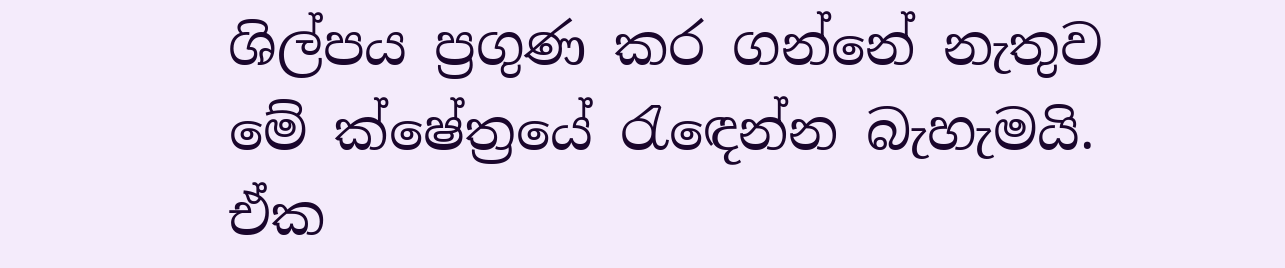ශිල්පය ප්‍රගුණ කර ගන්නේ නැතුව මේ ක්ෂේත්‍රයේ රැ‍ඳෙන්න බැහැමයි. ඒක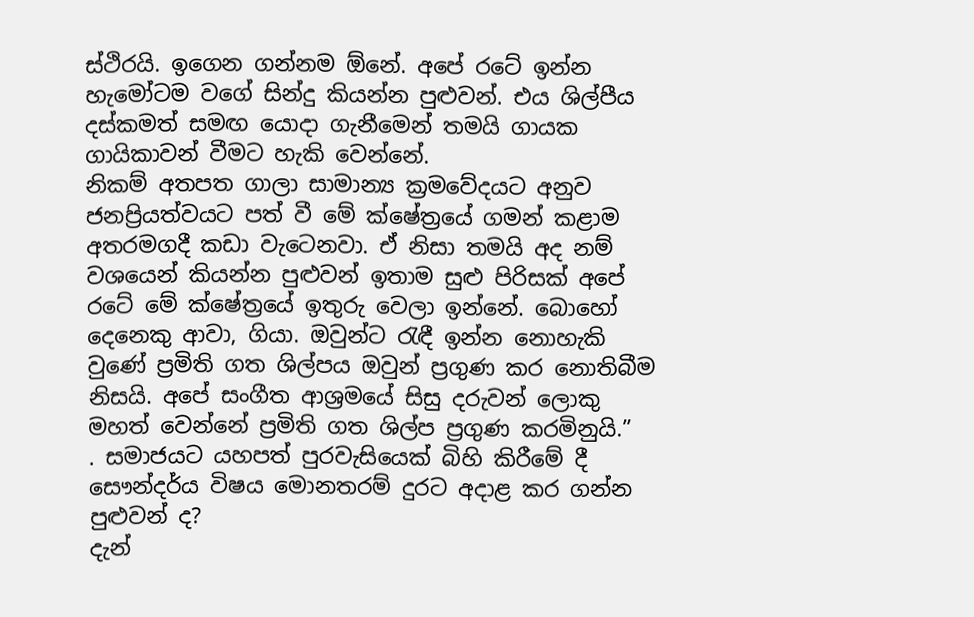ස්ථිරයි. ඉගෙන ගන්නම ඕනේ. අපේ රටේ ඉන්න හැමෝටම වගේ සින්දු කියන්න පුළුවන්. එය ශිල්පීය දස්කමත් සමඟ යොදා ගැනීමෙන් තමයි ගායක ගායිකාවන් වීමට හැකි වෙන්නේ.
නිකම් අතපත ගාලා සාමාන්‍ය ක්‍රමවේදයට අනුව ජනප්‍රියත්වයට පත් වී මේ ක්ෂේත්‍රයේ ගමන් කළාම අතරමගදී කඩා වැටෙනවා. ඒ නිසා තමයි අද නම් වශයෙන් කියන්න පුළුවන් ඉතාම සුළු පිරිසක් අපේ රටේ මේ ක්ෂේත්‍රයේ ඉතුරු වෙලා ඉන්නේ. බොහෝ දෙනෙකු ආවා, ගියා. ඔවුන්ට රැඳී ඉන්න නොහැකි වුණේ ප්‍රමිති ගත ශිල්පය ඔවුන් ප්‍රගුණ කර නොතිබීම නිසයි. අපේ සංගීත ආශ්‍රමයේ සිසු දරුවන් ලොකු මහත් වෙන්නේ ප්‍රමිති ගත ශිල්ප ප්‍රගුණ කරමිනුයි.”
. සමාජයට යහපත් පුරවැසියෙක් බිහි කිරීමේ දී සෞන්දර්ය විෂය මොනතරම් දුරට අදාළ කර ගන්න පුළුවන් ද?
දැන්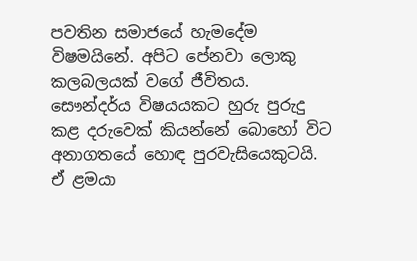පවතින සමාජයේ හැමදේම විෂමයිනේ. අපිට පේනවා ලොකු කලබලයක් වගේ ජීවිතය. සෞන්දර්ය විෂයයකට හුරු පුරුදු කළ දරුවෙක් කියන්නේ බොහෝ විට අනාගතයේ හොඳ පුරවැසියෙකුටයි. ඒ ළමයා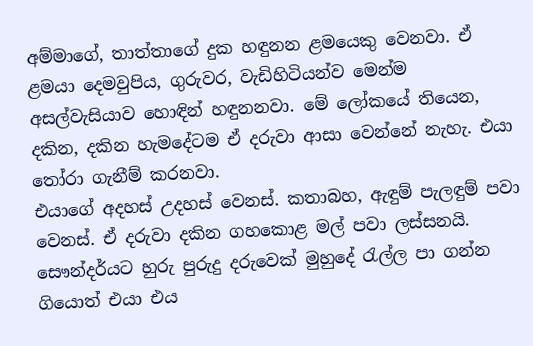අම්මාගේ, තාත්තාගේ දුක හඳුනන ළමයෙකු වෙනවා. ඒ ළමයා දෙමවුපිය, ගුරුවර, වැඩිහිටියන්ව මෙන්ම අසල්වැසියාව හොඳින් හඳුනනවා. මේ ලෝකයේ තියෙන, දකින, දකින හැමදේටම ඒ දරුවා ආසා වෙන්නේ නැහැ. එයා තෝරා ගැනීම් කරනවා.
එයාගේ අදහස් උදහස් වෙනස්. කතාබහ, ඇඳුම් පැලඳුම් පවා වෙනස්. ඒ දරුවා දකින ගහකොළ මල් පවා ලස්සනයි. සෞන්දර්යට හුරු පුරුදු දරුවෙක් මුහුදේ රැල්ල පා ගන්න ගියොත් එයා එය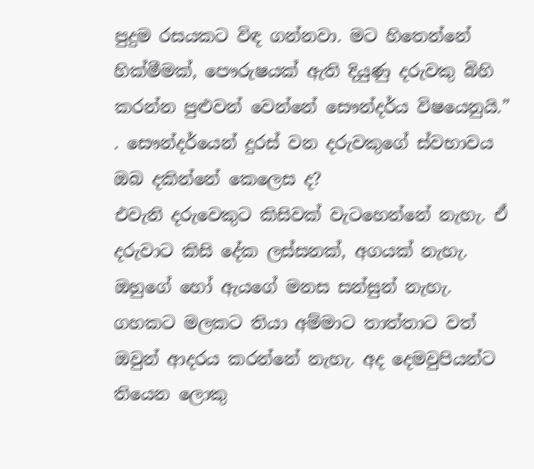පුදුම රසයකට විඳ ගන්නවා. මට හිතෙන්නේ හික්මීමක්, පෞරුෂයක් ඇති දියුණු දරුවකු බිහි කරන්න පුළුවන් වෙන්නේ සෞන්දර්ය විෂයෙනුයි.”
. සෞන්දර්යෙන් දුරස් වන දරුවකුගේ ස්වභාවය ඔබ දකින්නේ කෙලෙස ද?
එවැනි දරුවෙකුට කිසිවක් වැටහෙන්නේ නැහැ. ඒ දරුවාට කිසි දේක ලස්සනක්, අගයක් නැහැ. ඔහුගේ හෝ ඇයගේ මනස සන්සුන් නැහැ. ගහකට මලකට තියා අම්මාට තාත්තාට වත් ඔවුන් ආදරය කරන්නේ නැහැ. අද දෙමවුපියන්ට තියෙන ලොකු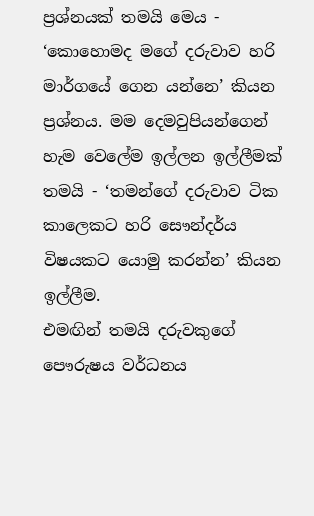ප්‍රශ්නයක් තමයි මෙය - ‘කොහොමද මගේ දරුවාව හරි මාර්ගයේ ගෙන යන්නෙ’ කියන ප්‍රශ්නය. මම දෙමවුපියන්ගෙන් හැම වෙලේම ඉල්ලන ඉල්ලීමක් තමයි - ‘තමන්ගේ දරුවාව ටික කාලෙකට හරි සෞන්දර්ය විෂයකට යොමු කරන්න’ කියන ඉල්ලීම.
එමඟින් තමයි දරුවකුගේ පෞරුෂය වර්ධනය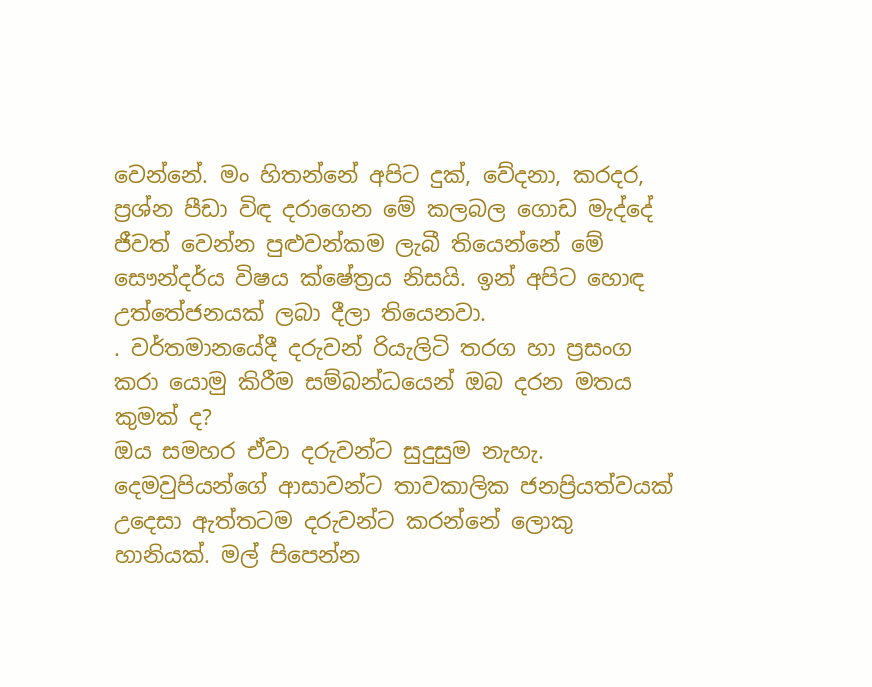වෙන්නේ. මං හිතන්නේ අපිට දුක්, වේදනා, කරදර, ප්‍රශ්න පීඩා විඳ දරාගෙන මේ කලබල ගොඩ මැද්දේ ජීවත් වෙන්න පුළුවන්කම ලැබී තියෙන්නේ මේ සෞන්දර්ය විෂය ක්ෂේත්‍රය නිසයි. ඉන් අපිට හොඳ උත්තේජනයක් ලබා දීලා තියෙනවා.
. වර්තමානයේදී දරුවන් රියැලිටි තරග හා ප්‍රසංග කරා යොමු කිරීම සම්බන්ධයෙන් ඔබ දරන මතය කුමක් ද?
ඔය සමහර ඒවා දරුවන්ට සුදුසුම නැහැ. දෙමවුපියන්ගේ ආසාවන්ට තාවකාලික ජනප්‍රියත්වයක් උදෙසා ඇත්තටම දරුවන්ට කරන්නේ ලොකු හානියක්. මල් පිපෙන්න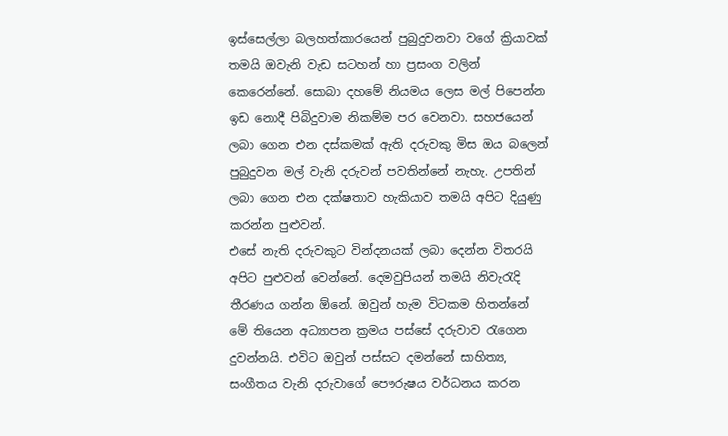ඉස්සෙල්ලා බලහත්කාරයෙන් පුබුදුවනවා වගේ ක්‍රියාවක් තමයි ඔවැනි වැඩ සටහන් හා ප්‍රසංග වලින් කෙරෙන්නේ. සොබා දහමේ නියමය ලෙස මල් පිපෙන්න ඉඩ නොදී පිබිදුවාම නිකම්ම පර වෙනවා. සහජයෙන් ලබා ගෙන එන දස්කමක් ඇති දරුවකු මිස ඔය බලෙන් පුබුදුවන මල් වැනි දරුවන් පවතින්නේ නැහැ. උපතින් ලබා ගෙන එන දක්ෂතාව හැකියාව තමයි අපිට දියුණු කරන්න පුළුවන්.
එසේ නැති දරුවකුට වින්දනයක් ලබා දෙන්න විතරයි අපිට පුළුවන් වෙන්නේ. දෙමවුපියන් තමයි නිවැරැදි තීරණය ගන්න ඕනේ. ඔවුන් හැම විටකම හිතන්නේ මේ තියෙන අධ්‍යාපන ක්‍රමය පස්සේ දරුවාව රැගෙන දුවන්නයි. එවිට ඔවුන් පස්සට දමන්නේ සාහිත්‍ය, සංගීතය වැනි දරුවාගේ පෞරුෂය වර්ධනය කරන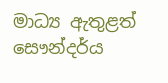මාධ්‍ය ඇතුළත් සෞන්දර්ය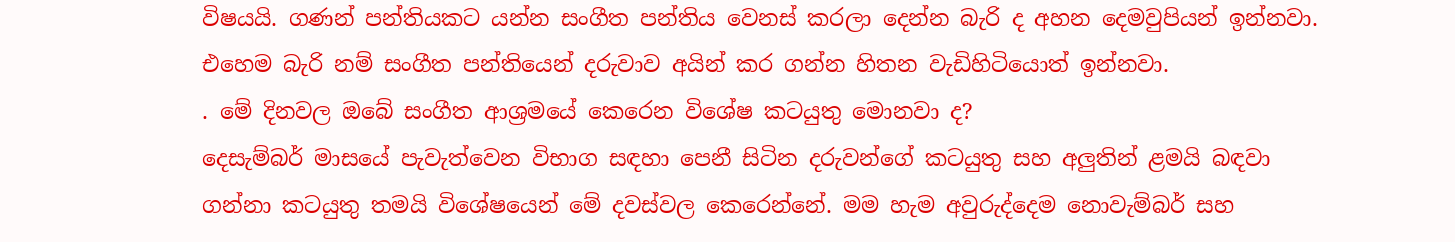විෂයයි. ගණන් පන්තියකට යන්න සංගීත පන්තිය වෙනස් කරලා දෙන්න බැරි ද අහන දෙමවුපියන් ඉන්නවා. එහෙම බැරි නම් සංගීත පන්තියෙන් දරුවාව අයින් කර ගන්න හිතන වැඩිහිටියොත් ඉන්නවා.
. මේ දිනවල ඔබේ සංගීත ආශ්‍රමයේ කෙරෙන විශේෂ කටයුතු මොනවා ද?
දෙසැම්බර් මාසයේ පැවැත්වෙන විභාග සඳහා පෙනී සිටින දරුවන්ගේ කටයුතු සහ අලුතින් ළමයි බඳවා ගන්නා කටයුතු තමයි විශේෂයෙන් මේ දවස්වල කෙරෙන්නේ. මම හැම අවුරුද්දෙම නොවැම්බර් සහ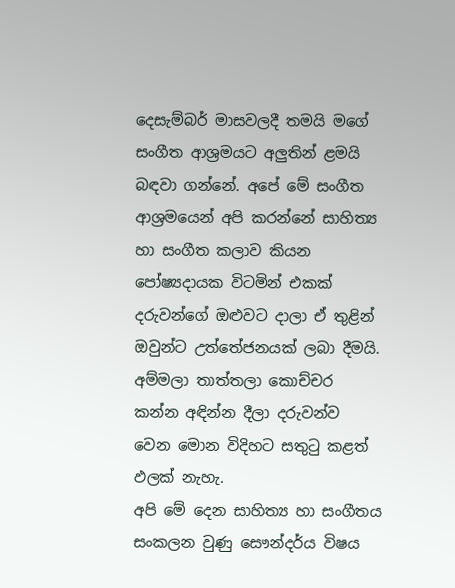දෙසැම්බර් මාසවලදී තමයි මගේ සංගීත ආශ්‍රමයට අලුතින් ළමයි බඳවා ගන්නේ. අපේ මේ සංගීත ආශ්‍රමයෙන් අපි කරන්නේ සාහිත්‍ය හා සංගීත කලාව කියන පෝෂ්‍යදායක විටමින් එකක් දරුවන්ගේ ඔළුවට දාලා ඒ තුළින් ඔවුන්ට උත්තේජනයක් ලබා දීමයි. අම්මලා තාත්තලා කොච්චර කන්න අඳින්න දීලා දරුවන්ව වෙන මොන විදිහට සතුටු කළත් ඵලක් නැහැ.
අපි මේ දෙන සාහිත්‍ය හා සංගීතය සංකලන වුණු සෞන්දර්ය විෂය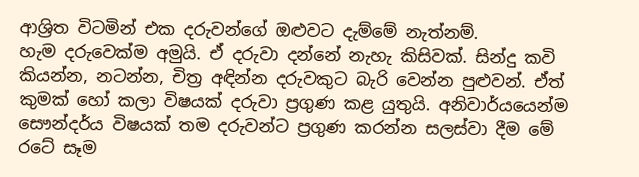ආශ්‍රිත විටමින් එක දරුවන්ගේ ඔළුවට දැම්මේ නැත්නම්. හැම ‍දරුවෙක්ම අමුයි. ඒ දරුවා දන්නේ නැහැ කිසිවක්. සින්දු කවි කියන්න, නටන්න, චිත්‍ර අඳින්න දරුවකුට බැරි වෙන්න පුළුවන්. ඒත් කුමක් හෝ කලා විෂයක් දරුවා ප්‍රගුණ කළ යුතුයි. අනිවාර්යයෙන්ම සෞන්දර්ය විෂයක් තම දරුවන්ට ප්‍රගුණ කරන්න සලස්වා දීම මේ රටේ සෑම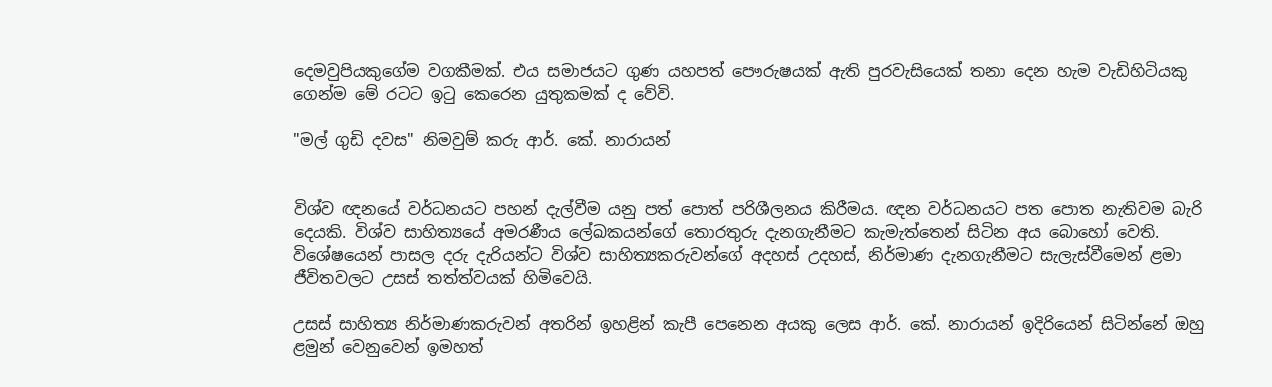දෙමවුපියකුගේම වගකීමක්. එය සමාජයට ගුණ යහපත් පෞරුෂයක් ඇති පුරවැසියෙක් තනා දෙන හැම වැඩිහිටියකු‍ ගෙන්ම මේ රටට ඉටු කෙරෙන යුතුකමක් ද වේවි.

"මල් ගුඩි දවස" නිමවුම් කරු ආර්. කේ. නාරායන්


විශ්ව ඥනයේ වර්ධනයට පහන් දැල්වීම යනු පත් පොත් පරිශීලනය කිරීමය. ඥන වර්ධනයට පත පොත නැතිවම බැරි දෙයකි. විශ්ව සාහිත්‍යයේ අමරණීය ලේඛකයන්ගේ තොරතුරු දැනගැනීමට කැමැත්තෙන් සිටින අය බොහෝ වෙති. විශේෂයෙන් පාසල දරු දැරියන්ට විශ්ව සාහිත්‍යකරුවන්ගේ අදහස්‌ උදහස්‌, නිර්මාණ දැනගැනීමට සැලැස්‌වීමෙන් ළමා ජීවිතවලට උසස්‌ තත්ත්වයක්‌ හිමිවෙයි.

උසස්‌ සාහිත්‍ය නිර්මාණකරුවන් අතරින් ඉහළින් කැපී පෙනෙන අයකු ලෙස ආර්. කේ. නාරායන් ඉදිරියෙන් සිටින්නේ ඔහු ළමුන් වෙනුවෙන් ඉමහත්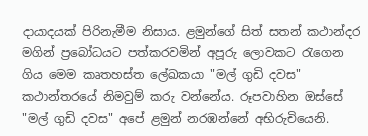දායාදයක්‌ පිරිනැමීම නිසාය. ළමුන්ගේ සිත් සතන් කථාන්දර මගින් ප්‍රබෝධයට පත්කරවමින් අපූරු ලොවකට රැගෙන ගිය මෙම කෘතහස්‌ත ලේඛකයා "මල් ගුඩි දවස" කථාන්තරයේ නිමවුම් කරු වන්නේය. රූපවාහින ඔස්‌සේ "මල් ගුඩි දවස" අපේ ළමුන් නරඹන්නේ අභිරුචියෙනි.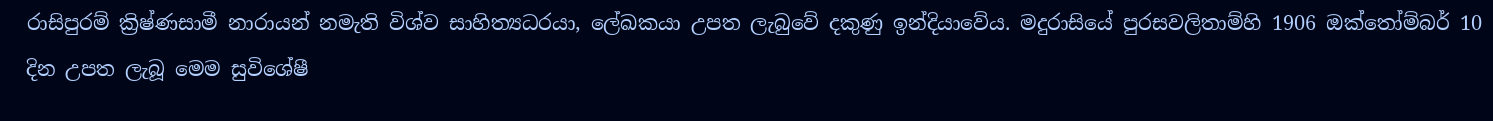රාසිපුරම් ක්‍රිෂ්ණසාමී නාරායන් නමැති විශ්ව සාහිත්‍යධරයා, ලේඛකයා උපත ලැබුවේ දකුණු ඉන්දියාවේය. මදුරාසියේ පුරසවලිතාම්හි 1906 ඔක්‌තෝම්බර් 10 දින උපත ලැබූ මෙම සුවිශේෂී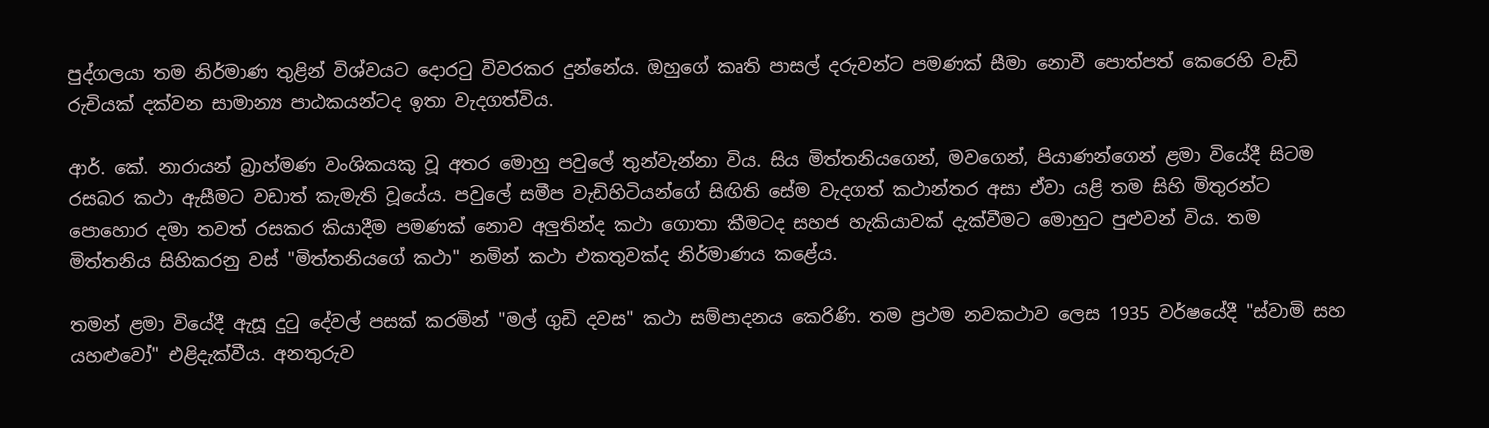පුද්ගලයා තම නිර්මාණ තුළින් විශ්වයට දොරටු විවරකර දුන්නේය. ඔහුගේ කෘති පාසල් දරුවන්ට පමණක්‌ සීමා නොවී පොත්පත් කෙරෙහි වැඩි රුචියක්‌ දක්‌වන සාමාන්‍ය පාඨකයන්ටද ඉතා වැදගත්විය.

ආර්. කේ. නාරායන් බ්‍රාහ්මණ වංශිකයකු වූ අතර මොහු පවුලේ තුන්වැන්නා විය. සිය මිත්තනියගෙන්, මවගෙන්, පියාණන්ගෙන් ළමා වියේදී සිටම රසබර කථා ඇසීමට වඩාත් කැමැති වූයේය. පවුලේ සමීප වැඩිහිටියන්ගේ සිඟිති සේම වැදගත් කථාන්තර අසා ඒවා යළි තම සිහි මිතුරන්ට පොහොර දමා තවත් රසකර කියාදීම පමණක්‌ නොව අලුතින්ද කථා ගොතා කීමටද සහජ හැකියාවක්‌ දැක්‌වීමට මොහුට පුළුවන් විය. තම මිත්තනිය සිහිකරනු වස්‌ "මිත්තනියගේ කථා" නමින් කථා එකතුවක්‌ද නිර්මාණය කළේය.

තමන් ළමා වියේදී ඇසූ දුටු දේවල් පසක්‌ කරමින් "මල් ගුඩි දවස" කථා සම්පාදනය කෙරිණි. තම ප්‍රථම නවකථාව ලෙස 1935 වර්ෂයේදී "ස්‌වාමි සහ යහළුවෝ" එළිදැක්‌වීය. අනතුරුව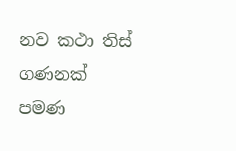නව කථා තිස්‌ ගණනක්‌ පමණ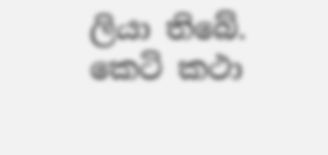ලියා තිබේ. කෙටි කථා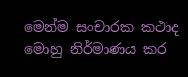මෙන්ම සංචාරක කථාද මොහු නිර්මාණය කර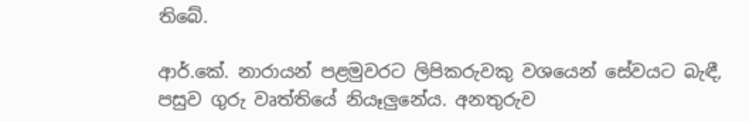තිබේ.

ආර්.කේ. නාරායන් පළමුවරට ලිපිකරුවකු වශයෙන් සේවයට බැඳී, පසුව ගුරු වෘත්තියේ නියෑලුනේය. අනතුරුව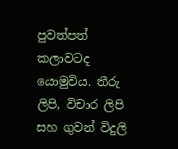පුවත්පත් කලාවටද යොමුවිය. තීරු ලිපි, විචාර ලිපි සහ ගුවන් විදුලි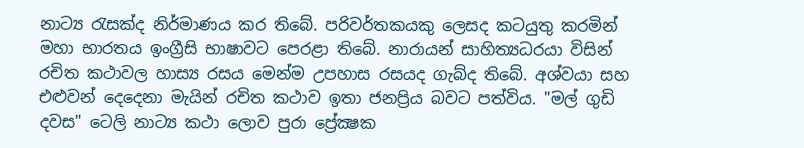නාට්‍ය රැසක්‌ද නිර්මාණය කර තිබේ. පරිවර්තකයකු ලෙසද කටයුතු කරමින් මහා භාරතය ඉංග්‍රීසි භාෂාවට පෙරළා තිබේ. නාරායන් සාහිත්‍යධරයා විසින් රචිත කථාවල හාස්‍ය රසය මෙන්ම උපහාස රසයද ගැබ්ද තිබේ. අශ්වයා සහ එළුවන් දෙදෙනා මැයින් රචිත කථාව ඉතා ජනප්‍රිය බවට පත්විය. "මල් ගුඩි දවස" ටෙලි නාට්‍ය කථා ලොව පුරා ප්‍රේක්‍ෂක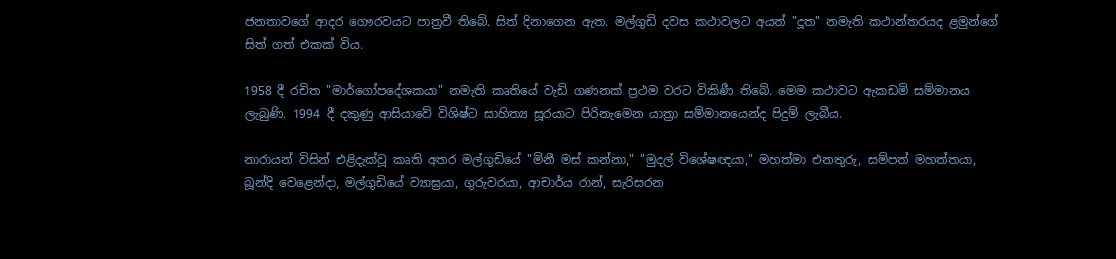ජනතාවගේ ආදර ගෞරවයට පාත්‍රවී තිබේ. සිත් දිනාගෙන ඇත. මල්ගුඩි දවස කථාවලට අයත් "දූත" නමැති කථාන්තරයද ළමුන්ගේ සිත් ගත් එකක්‌ විය.

1958 දී රචිත "මාර්ගෝපදේශකයා" නමැති කෘතියේ වැඩි ගණනක්‌ ප්‍රථම වරට විකිණී තිබේ. මෙම කථාවට ඇකඩමි සම්මානය ලැබුණි. 1994 දී දකුණු ආසියාවේ විශිෂ්ට සාහිත්‍ය සූරයාට පිරිනැමෙන යාත්‍රා සම්මානයෙන්ද පිදුම් ලැබීය.

නාරායන් විසින් එළිදැක්‌වූ කෘති අතර මල්ගුඩියේ "මිනී මස්‌ කන්නා," "මුදල් විශේෂඥයා," මහත්මා එනතුරු, සම්පත් මහත්තයා, බූන්දි වෙළෙන්දා, මල්ගුඩියේ ව්‍යාඝ්‍රයා, ගුරුවරයා, ආචාර්ය රාන්, සැරිසරන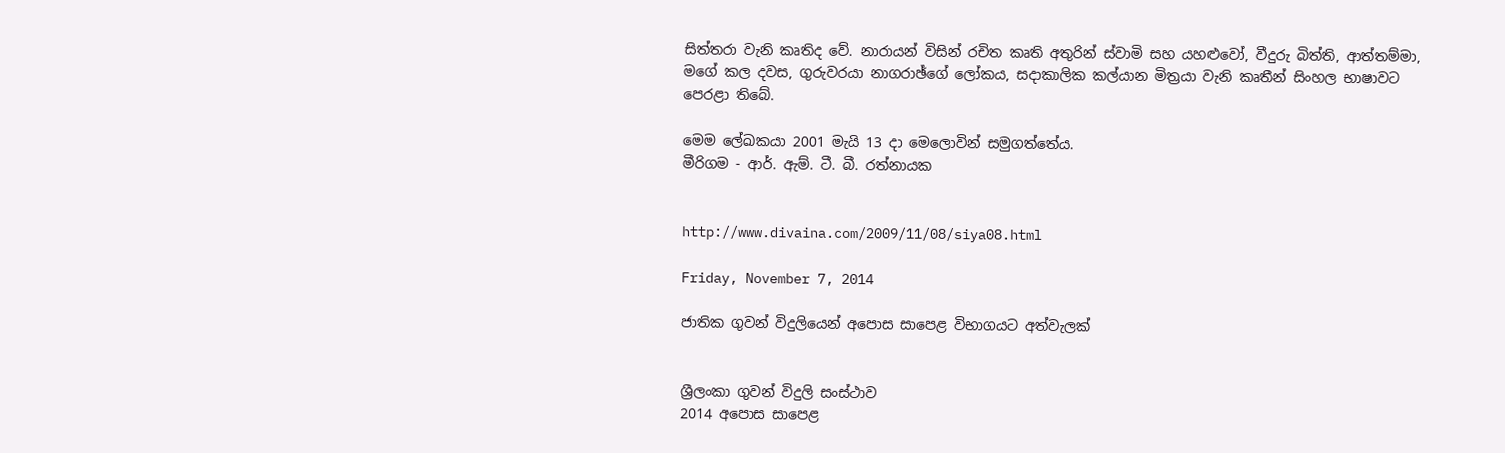සිත්තරා වැනි කෘතිද වේ. නාරායන් විසින් රචිත කෘති අතුරින් ස්‌වාමි සහ යහළුවෝ, වීදුරු බිත්ති, ආත්තම්මා, මගේ කල දවස, ගුරුවරයා නාගරාඡ්ගේ ලෝකය, සදාකාලික කල්යාන මිත්‍රයා වැනි කෘතීන් සිංහල භාෂාවට පෙරළා තිබේ.

මෙම ලේඛකයා 2001 මැයි 13 දා මෙලොවින් සමුගත්තේය.
මීරිගම - ආර්. ඇම්. ටී. බී. රත්නායක


http://www.divaina.com/2009/11/08/siya08.html

Friday, November 7, 2014

ජාතික ගුවන් විදුලියෙන් අපොස සාපෙළ විභාගයට අත්වැලක්


ශ්‍රීලංකා ගුවන් විදුලි සංස්ථාව
2014 අපොස සාපෙළ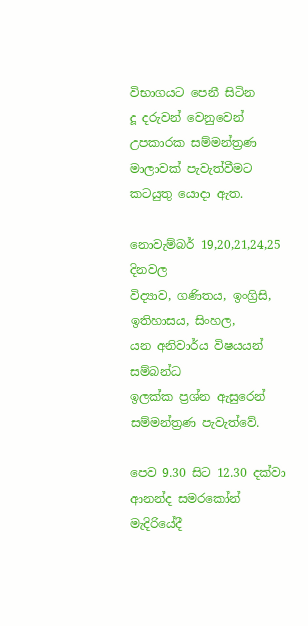විභාගයට පෙනී සිටින
දූ දරුවන් වෙනුවෙන්
උපකාරක සම්මන්ත්‍රණ මාලාවක් පැවැත්වීමට
කටයුතු යොදා ඇත.

නොවැම්බර් 19,20,21,24,25 දිනවල
විද්‍යාව, ගණිතය, ඉංග්‍රිසි, ඉතිහාසය, සිංහල,
යන අනිවාර්ය විෂයයන් සම්බන්ධ
ඉලක්ක ප්‍රශ්න ඇසුරෙන් සම්මන්ත්‍රණ පැවැත්වේ.

පෙව 9.30 සිට 12.30 දක්වා
ආනන්ද සමරකෝන් මැදිරියේදී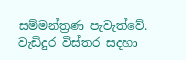සම්මන්ත්‍රණ පැවැත්වේ.
වැඩිදුර විස්තර සදහා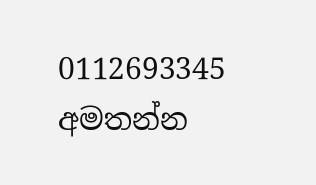0112693345 අමතන්න